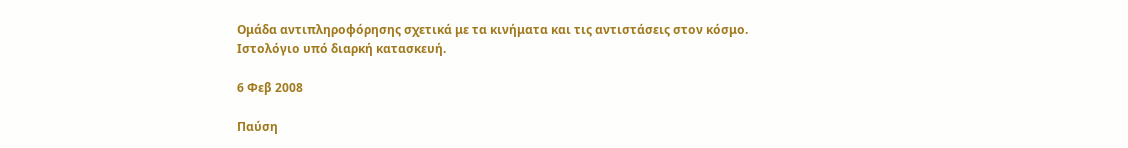Ομάδα αντιπληροφόρησης σχετικά με τα κινήματα και τις αντιστάσεις στον κόσμο. Ιστολόγιο υπό διαρκή κατασκευή.

6 Φεβ 2008

Παύση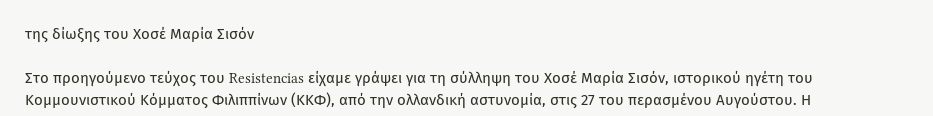της δίωξης του Χοσέ Μαρία Σισόν

Στο προηγούμενο τεύχος του Resistencias είχαμε γράψει για τη σύλληψη του Χοσέ Μαρία Σισόν, ιστορικού ηγέτη του Κομμουνιστικού Κόμματος Φιλιππίνων (ΚΚΦ), από την ολλανδική αστυνομία, στις 27 του περασμένου Αυγούστου. Η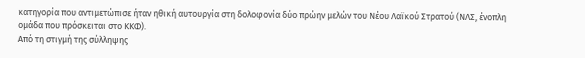κατηγορία που αντιμετώπισε ήταν ηθική αυτουργία στη δολοφονία δύο πρώην μελών του Νέου Λαϊκού Στρατού (ΝΛΣ, ένοπλη ομάδα που πρόσκειται στο ΚΚΦ).
Από τη στιγμή της σύλληψης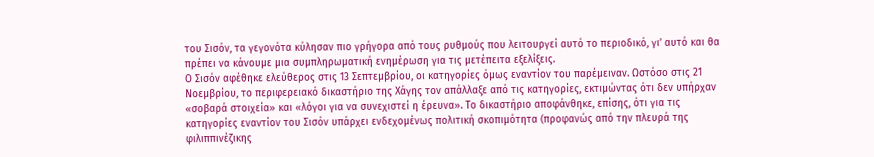του Σισόν, τα γεγονότα κύλησαν πιο γρήγορα από τους ρυθμούς που λειτουργεί αυτό το περιοδικό, γι’ αυτό και θα πρέπει να κάνουμε μια συμπληρωματική ενημέρωση για τις μετέπειτα εξελίξεις.
Ο Σισόν αφέθηκε ελεύθερος στις 13 Σεπτεμβρίου, οι κατηγορίες όμως εναντίον του παρέμειναν. Ωστόσο στις 21 Νοεμβρίου, το περιφερειακό δικαστήριο της Χάγης τον απάλλαξε από τις κατηγορίες, εκτιμώντας ότι δεν υπήρχαν «σοβαρά στοιχεία» και «λόγοι για να συνεχιστεί η έρευνα». Το δικαστήριο αποφάνθηκε, επίσης, ότι για τις κατηγορίες εναντίον του Σισόν υπάρχει ενδεχομένως πολιτική σκοπιμότητα (προφανώς από την πλευρά της φιλιππινέζικης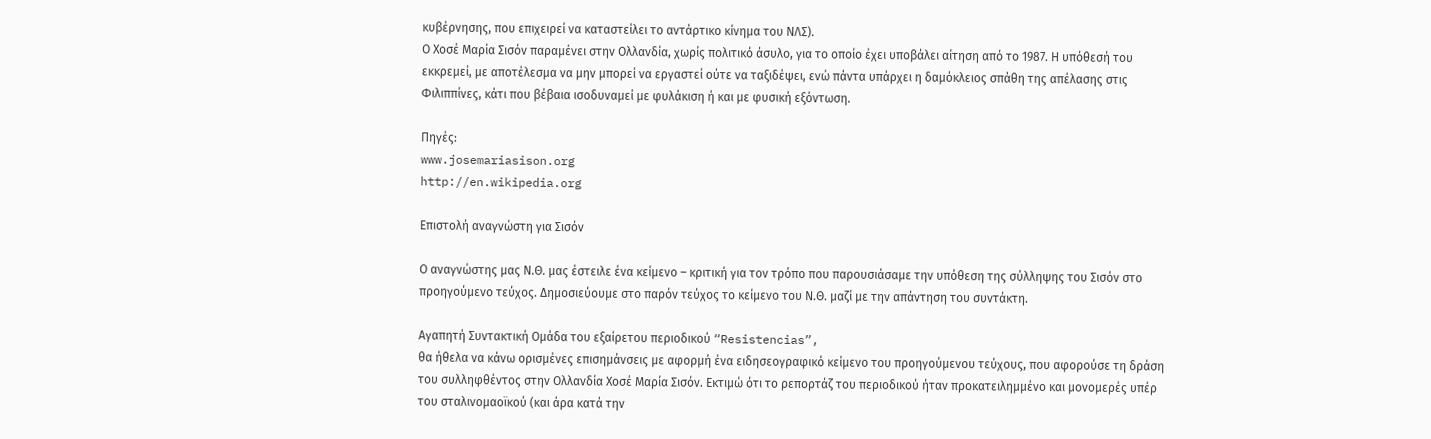κυβέρνησης, που επιχειρεί να καταστείλει το αντάρτικο κίνημα του ΝΛΣ).
Ο Χοσέ Μαρία Σισόν παραμένει στην Ολλανδία, χωρίς πολιτικό άσυλο, για το οποίο έχει υποβάλει αίτηση από το 1987. Η υπόθεσή του εκκρεμεί, με αποτέλεσμα να μην μπορεί να εργαστεί ούτε να ταξιδέψει, ενώ πάντα υπάρχει η δαμόκλειος σπάθη της απέλασης στις Φιλιππίνες, κάτι που βέβαια ισοδυναμεί με φυλάκιση ή και με φυσική εξόντωση.

Πηγές:
www.josemariasison.org
http://en.wikipedia.org

Επιστολή αναγνώστη για Σισόν

Ο αναγνώστης μας Ν.Θ. μας έστειλε ένα κείμενο – κριτική για τον τρόπο που παρουσιάσαμε την υπόθεση της σύλληψης του Σισόν στο προηγούμενο τεύχος. Δημοσιεύουμε στο παρόν τεύχος το κείμενο του Ν.Θ. μαζί με την απάντηση του συντάκτη.

Αγαπητή Συντακτική Ομάδα του εξαίρετου περιοδικού “Resistencias”,
θα ήθελα να κάνω ορισμένες επισημάνσεις με αφορμή ένα ειδησεογραφικό κείμενο του προηγούμενου τεύχους, που αφορούσε τη δράση του συλληφθέντος στην Ολλανδία Χοσέ Μαρία Σισόν. Εκτιμώ ότι το ρεπορτάζ του περιοδικού ήταν προκατειλημμένο και μονομερές υπέρ του σταλινομαοϊκού (και άρα κατά την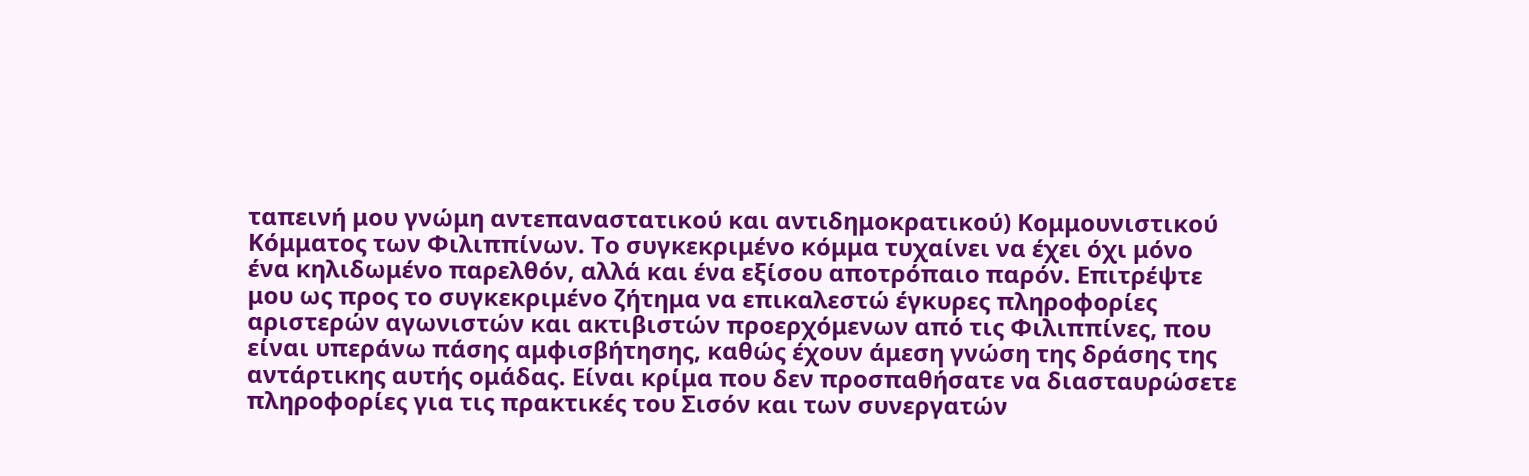ταπεινή μου γνώμη αντεπαναστατικού και αντιδημοκρατικού) Κομμουνιστικού Κόμματος των Φιλιππίνων. Το συγκεκριμένο κόμμα τυχαίνει να έχει όχι μόνο ένα κηλιδωμένο παρελθόν, αλλά και ένα εξίσου αποτρόπαιο παρόν. Επιτρέψτε μου ως προς το συγκεκριμένο ζήτημα να επικαλεστώ έγκυρες πληροφορίες αριστερών αγωνιστών και ακτιβιστών προερχόμενων από τις Φιλιππίνες, που είναι υπεράνω πάσης αμφισβήτησης, καθώς έχουν άμεση γνώση της δράσης της αντάρτικης αυτής ομάδας. Είναι κρίμα που δεν προσπαθήσατε να διασταυρώσετε πληροφορίες για τις πρακτικές του Σισόν και των συνεργατών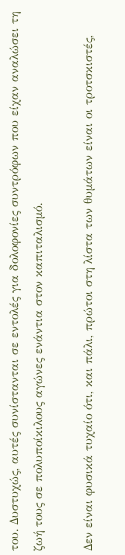του. Δυστυχώς, αυτές συνίστανται σε εντολές για δολοφονίες συντρόφων που είχαν αναλώσει τη ζωή τους σε πολυποίκιλους αγώνες ενάντια στον καπιταλισμό.

Δεν είναι φυσικά τυχαίο ότι, και πάλι, πρώτοι στη λίστα των θυμάτων είναι οι τροτσκιστές,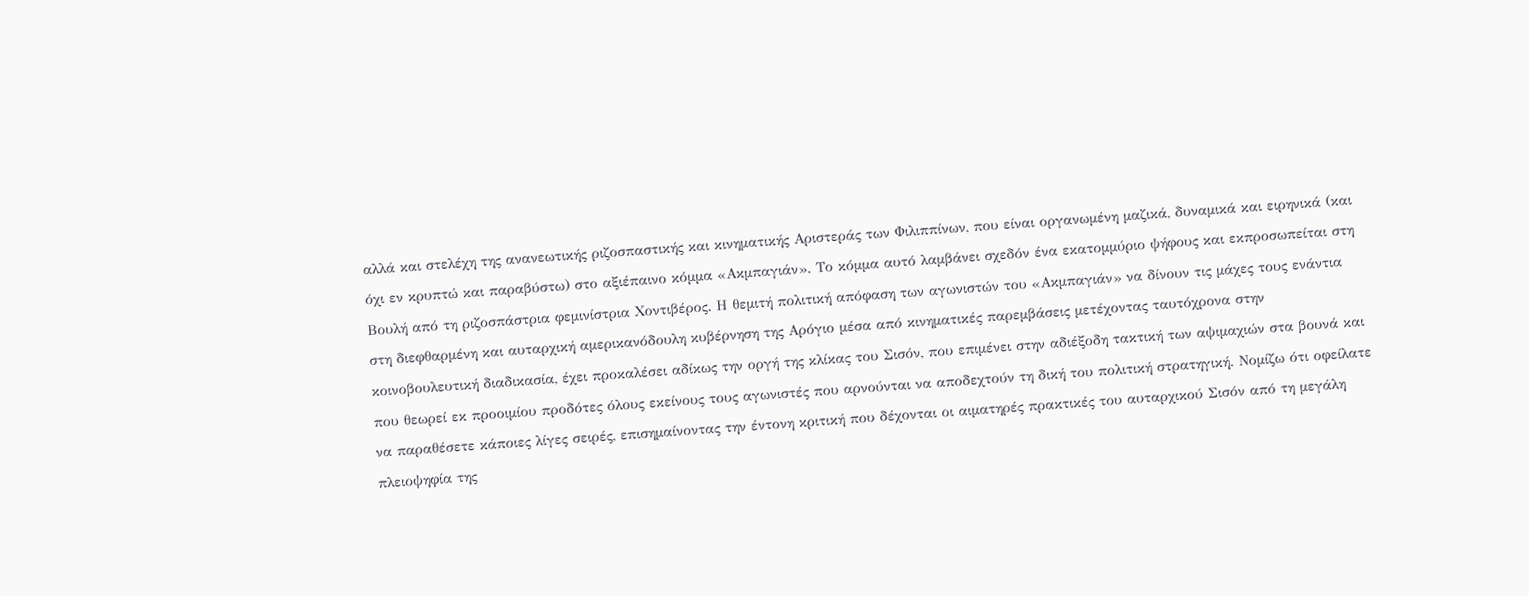αλλά και στελέχη της ανανεωτικής ριζοσπαστικής και κινηματικής Αριστεράς των Φιλιππίνων, που είναι οργανωμένη μαζικά, δυναμικά και ειρηνικά (και όχι εν κρυπτώ και παραβύστω) στο αξιέπαινο κόμμα «Ακμπαγιάν». Το κόμμα αυτό λαμβάνει σχεδόν ένα εκατομμύριο ψήφους και εκπροσωπείται στη Βουλή από τη ριζοσπάστρια φεμινίστρια Χοντιβέρος. Η θεμιτή πολιτική απόφαση των αγωνιστών του «Ακμπαγιάν» να δίνουν τις μάχες τους ενάντια στη διεφθαρμένη και αυταρχική αμερικανόδουλη κυβέρνηση της Αρόγιο μέσα από κινηματικές παρεμβάσεις μετέχοντας ταυτόχρονα στην κοινοβουλευτική διαδικασία, έχει προκαλέσει αδίκως την οργή της κλίκας του Σισόν, που επιμένει στην αδιέξοδη τακτική των αψιμαχιών στα βουνά και που θεωρεί εκ προοιμίου προδότες όλους εκείνους τους αγωνιστές που αρνούνται να αποδεχτούν τη δική του πολιτική στρατηγική. Νομίζω ότι οφείλατε να παραθέσετε κάποιες λίγες σειρές, επισημαίνοντας την έντονη κριτική που δέχονται οι αιματηρές πρακτικές του αυταρχικού Σισόν από τη μεγάλη πλειοψηφία της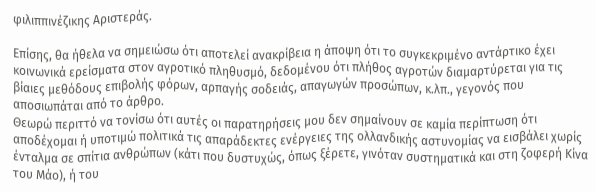φιλιππινέζικης Αριστεράς.

Επίσης, θα ήθελα να σημειώσω ότι αποτελεί ανακρίβεια η άποψη ότι το συγκεκριμένο αντάρτικο έχει κοινωνικά ερείσματα στον αγροτικό πληθυσμό, δεδομένου ότι πλήθος αγροτών διαμαρτύρεται για τις βίαιες μεθόδους επιβολής φόρων, αρπαγής σοδειάς, απαγωγών προσώπων, κ.λπ., γεγονός που αποσιωπάται από το άρθρο.
Θεωρώ περιττό να τονίσω ότι αυτές οι παρατηρήσεις μου δεν σημαίνουν σε καμία περίπτωση ότι αποδέχομαι ή υποτιμώ πολιτικά τις απαράδεκτες ενέργειες της ολλανδικής αστυνομίας να εισβάλει χωρίς ένταλμα σε σπίτια ανθρώπων (κάτι που δυστυχώς, όπως ξέρετε, γινόταν συστηματικά και στη ζοφερή Κίνα του Μάο), ή του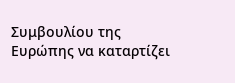Συμβουλίου της Ευρώπης να καταρτίζει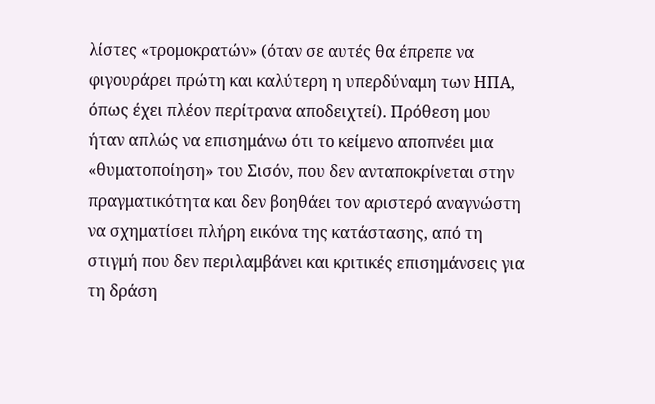λίστες «τρομοκρατών» (όταν σε αυτές θα έπρεπε να φιγουράρει πρώτη και καλύτερη η υπερδύναμη των ΗΠΑ, όπως έχει πλέον περίτρανα αποδειχτεί). Πρόθεση μου ήταν απλώς να επισημάνω ότι το κείμενο αποπνέει μια «θυματοποίηση» του Σισόν, που δεν ανταποκρίνεται στην πραγματικότητα και δεν βοηθάει τον αριστερό αναγνώστη να σχηματίσει πλήρη εικόνα της κατάστασης, από τη στιγμή που δεν περιλαμβάνει και κριτικές επισημάνσεις για τη δράση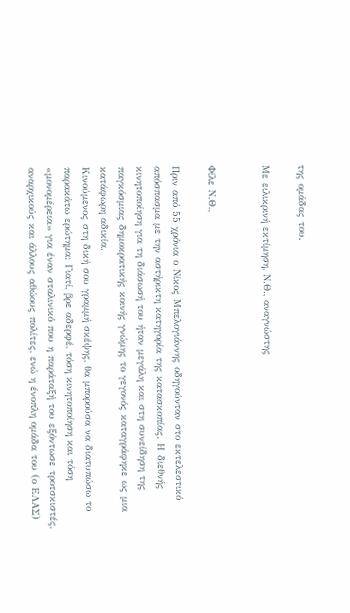της ομάδας του.

Με ειλικρινή εκτίμηση, Ν.Θ., αναγνώστης


Φίλε Ν.Θ.,

Πριν από 55 χρόνια ο Νίκος Μπελογιάννης οδηγούνταν στο εκτελεστικό απόσπασμα με την αστήρικτη κατηγορία της κατασκοπίας. Η διεθνής κινητοποίηση για τη διάσωσή του ήταν μεγάλη και στη συνείδηση της παγκόσμιας δημοκρατικής κοινής γνώμης το γεγονός καταγράφηκε ως μια κατάφωρη αδικία.
Κινούμενος στη δική σου γραμμή σκέψης, θα μπορούσα να διατυπώσω το παρακάτω ερώτημα: Γιατί, βρε αδερφέ, τόση κινητοποίηση και τόση «μονομέρεια» για έναν σταλινικό που η παράταξή του εξόντωσε τροτσκιστές, αναρχικούς και άλλους αθώους πολίτες, ενώ η ένοπλη ομάδα του (ο ΕΛΑΣ)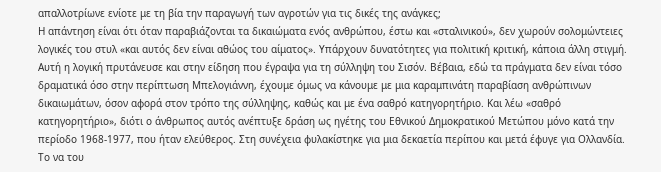απαλλοτρίωνε ενίοτε με τη βία την παραγωγή των αγροτών για τις δικές της ανάγκες;
Η απάντηση είναι ότι όταν παραβιάζονται τα δικαιώματα ενός ανθρώπου, έστω και «σταλινικού», δεν χωρούν σολομώντειες λογικές του στυλ «και αυτός δεν είναι αθώος του αίματος». Υπάρχουν δυνατότητες για πολιτική κριτική, κάποια άλλη στιγμή.
Αυτή η λογική πρυτάνευσε και στην είδηση που έγραψα για τη σύλληψη του Σισόν. Βέβαια, εδώ τα πράγματα δεν είναι τόσο δραματικά όσο στην περίπτωση Μπελογιάννη, έχουμε όμως να κάνουμε με μια καραμπινάτη παραβίαση ανθρώπινων δικαιωμάτων, όσον αφορά στον τρόπο της σύλληψης, καθώς και με ένα σαθρό κατηγορητήριο. Και λέω «σαθρό κατηγορητήριο», διότι ο άνθρωπος αυτός ανέπτυξε δράση ως ηγέτης του Εθνικού Δημοκρατικού Μετώπου μόνο κατά την περίοδο 1968-1977, που ήταν ελεύθερος. Στη συνέχεια φυλακίστηκε για μια δεκαετία περίπου και μετά έφυγε για Ολλανδία. Το να του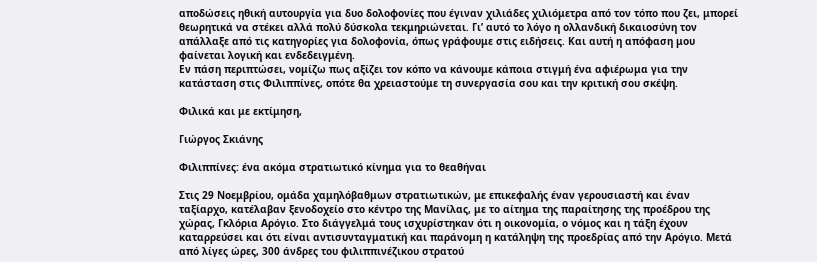αποδώσεις ηθική αυτουργία για δυο δολοφονίες που έγιναν χιλιάδες χιλιόμετρα από τον τόπο που ζει, μπορεί θεωρητικά να στέκει αλλά πολύ δύσκολα τεκμηριώνεται. Γι’ αυτό το λόγο η ολλανδική δικαιοσύνη τον απάλλαξε από τις κατηγορίες για δολοφονία, όπως γράφουμε στις ειδήσεις. Και αυτή η απόφαση μου φαίνεται λογική και ενδεδειγμένη.
Εν πάση περιπτώσει, νομίζω πως αξίζει τον κόπο να κάνουμε κάποια στιγμή ένα αφιέρωμα για την κατάσταση στις Φιλιππίνες, οπότε θα χρειαστούμε τη συνεργασία σου και την κριτική σου σκέψη.

Φιλικά και με εκτίμηση,

Γιώργος Σκιάνης

Φιλιππίνες: ένα ακόμα στρατιωτικό κίνημα για το θεαθήναι

Στις 29 Νοεμβρίου, ομάδα χαμηλόβαθμων στρατιωτικών, με επικεφαλής έναν γερουσιαστή και έναν ταξίαρχο, κατέλαβαν ξενοδοχείο στο κέντρο της Μανίλας, με το αίτημα της παραίτησης της προέδρου της χώρας, Γκλόρια Αρόγιο. Στο διάγγελμά τους ισχυρίστηκαν ότι η οικονομία, ο νόμος και η τάξη έχουν καταρρεύσει και ότι είναι αντισυνταγματική και παράνομη η κατάληψη της προεδρίας από την Αρόγιο. Μετά από λίγες ώρες, 300 άνδρες του φιλιππινέζικου στρατού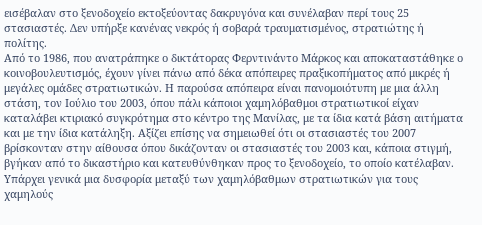εισέβαλαν στο ξενοδοχείο εκτοξεύοντας δακρυγόνα και συνέλαβαν περί τους 25 στασιαστές. Δεν υπήρξε κανένας νεκρός ή σοβαρά τραυματισμένος, στρατιώτης ή πολίτης.
Από το 1986, που ανατράπηκε ο δικτάτορας Φερντινάντο Μάρκος και αποκαταστάθηκε ο κοινοβουλευτισμός, έχουν γίνει πάνω από δέκα απόπειρες πραξικοπήματος από μικρές ή μεγάλες ομάδες στρατιωτικών. Η παρούσα απόπειρα είναι πανομοιότυπη με μια άλλη στάση, τον Ιούλιο του 2003, όπου πάλι κάποιοι χαμηλόβαθμοι στρατιωτικοί είχαν καταλάβει κτιριακό συγκρότημα στο κέντρο της Μανίλας, με τα ίδια κατά βάση αιτήματα και με την ίδια κατάληξη. Αξίζει επίσης να σημειωθεί ότι οι στασιαστές του 2007 βρίσκονταν στην αίθουσα όπου δικάζονταν οι στασιαστές του 2003 και, κάποια στιγμή, βγήκαν από το δικαστήριο και κατευθύνθηκαν προς το ξενοδοχείο, το οποίο κατέλαβαν.
Υπάρχει γενικά μια δυσφορία μεταξύ των χαμηλόβαθμων στρατιωτικών για τους χαμηλούς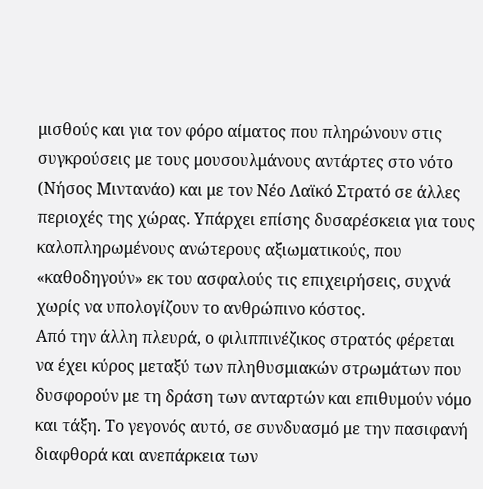μισθούς και για τον φόρο αίματος που πληρώνουν στις συγκρούσεις με τους μουσουλμάνους αντάρτες στο νότο (Νήσος Μιντανάο) και με τον Νέο Λαϊκό Στρατό σε άλλες περιοχές της χώρας. Υπάρχει επίσης δυσαρέσκεια για τους καλοπληρωμένους ανώτερους αξιωματικούς, που «καθοδηγούν» εκ του ασφαλούς τις επιχειρήσεις, συχνά χωρίς να υπολογίζουν το ανθρώπινο κόστος.
Από την άλλη πλευρά, ο φιλιππινέζικος στρατός φέρεται να έχει κύρος μεταξύ των πληθυσμιακών στρωμάτων που δυσφορούν με τη δράση των ανταρτών και επιθυμούν νόμο και τάξη. Το γεγονός αυτό, σε συνδυασμό με την πασιφανή διαφθορά και ανεπάρκεια των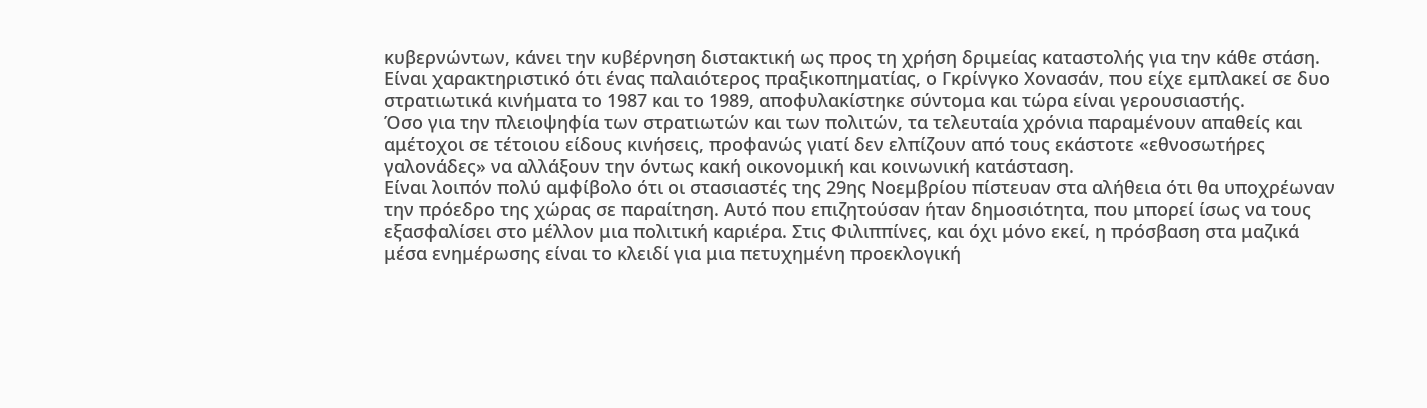κυβερνώντων, κάνει την κυβέρνηση διστακτική ως προς τη χρήση δριμείας καταστολής για την κάθε στάση. Είναι χαρακτηριστικό ότι ένας παλαιότερος πραξικοπηματίας, ο Γκρίνγκο Χονασάν, που είχε εμπλακεί σε δυο στρατιωτικά κινήματα το 1987 και το 1989, αποφυλακίστηκε σύντομα και τώρα είναι γερουσιαστής.
Όσο για την πλειοψηφία των στρατιωτών και των πολιτών, τα τελευταία χρόνια παραμένουν απαθείς και αμέτοχοι σε τέτοιου είδους κινήσεις, προφανώς γιατί δεν ελπίζουν από τους εκάστοτε «εθνοσωτήρες γαλονάδες» να αλλάξουν την όντως κακή οικονομική και κοινωνική κατάσταση.
Είναι λοιπόν πολύ αμφίβολο ότι οι στασιαστές της 29ης Νοεμβρίου πίστευαν στα αλήθεια ότι θα υποχρέωναν την πρόεδρο της χώρας σε παραίτηση. Αυτό που επιζητούσαν ήταν δημοσιότητα, που μπορεί ίσως να τους εξασφαλίσει στο μέλλον μια πολιτική καριέρα. Στις Φιλιππίνες, και όχι μόνο εκεί, η πρόσβαση στα μαζικά μέσα ενημέρωσης είναι το κλειδί για μια πετυχημένη προεκλογική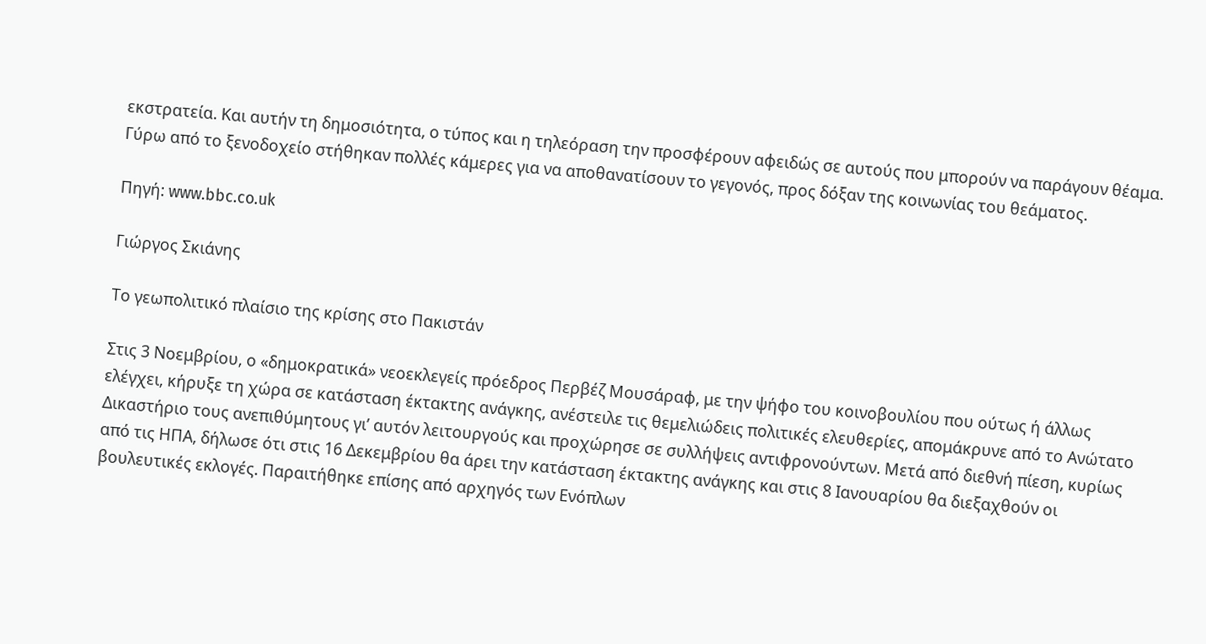εκστρατεία. Και αυτήν τη δημοσιότητα, ο τύπος και η τηλεόραση την προσφέρουν αφειδώς σε αυτούς που μπορούν να παράγουν θέαμα. Γύρω από το ξενοδοχείο στήθηκαν πολλές κάμερες για να αποθανατίσουν το γεγονός, προς δόξαν της κοινωνίας του θεάματος.

Πηγή: www.bbc.co.uk

Γιώργος Σκιάνης

Το γεωπολιτικό πλαίσιο της κρίσης στο Πακιστάν

Στις 3 Νοεμβρίου, ο «δημοκρατικά» νεοεκλεγείς πρόεδρος Περβέζ Μουσάραφ, με την ψήφο του κοινοβουλίου που ούτως ή άλλως ελέγχει, κήρυξε τη χώρα σε κατάσταση έκτακτης ανάγκης, ανέστειλε τις θεμελιώδεις πολιτικές ελευθερίες, απομάκρυνε από το Ανώτατο Δικαστήριο τους ανεπιθύμητους γι’ αυτόν λειτουργούς και προχώρησε σε συλλήψεις αντιφρονούντων. Μετά από διεθνή πίεση, κυρίως από τις ΗΠΑ, δήλωσε ότι στις 16 Δεκεμβρίου θα άρει την κατάσταση έκτακτης ανάγκης και στις 8 Ιανουαρίου θα διεξαχθούν οι βουλευτικές εκλογές. Παραιτήθηκε επίσης από αρχηγός των Ενόπλων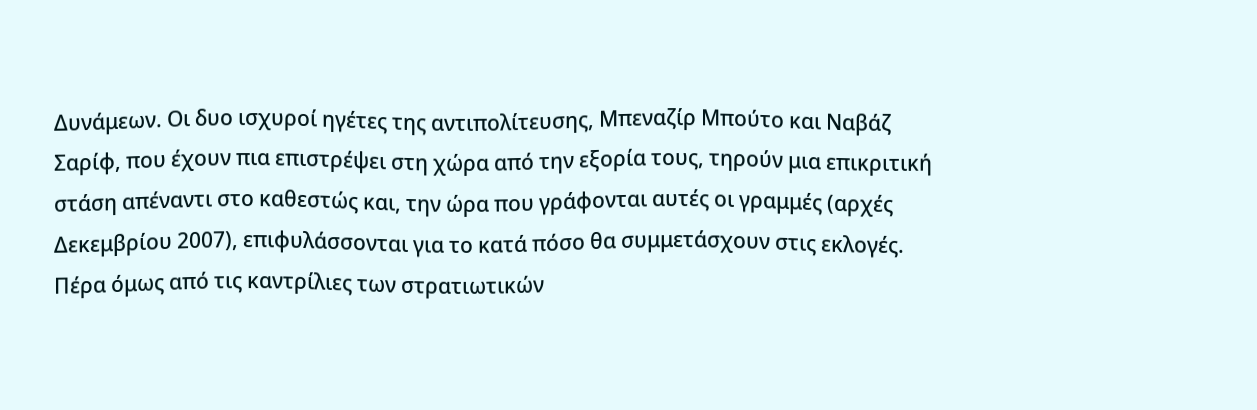Δυνάμεων. Οι δυο ισχυροί ηγέτες της αντιπολίτευσης, Μπεναζίρ Μπούτο και Ναβάζ Σαρίφ, που έχουν πια επιστρέψει στη χώρα από την εξορία τους, τηρούν μια επικριτική στάση απέναντι στο καθεστώς και, την ώρα που γράφονται αυτές οι γραμμές (αρχές Δεκεμβρίου 2007), επιφυλάσσονται για το κατά πόσο θα συμμετάσχουν στις εκλογές. Πέρα όμως από τις καντρίλιες των στρατιωτικών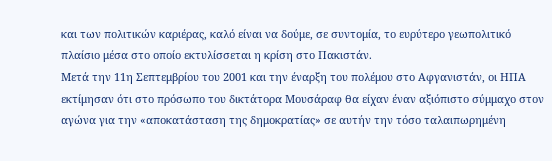και των πολιτικών καριέρας, καλό είναι να δούμε, σε συντομία, το ευρύτερο γεωπολιτικό πλαίσιο μέσα στο οποίο εκτυλίσσεται η κρίση στο Πακιστάν.
Μετά την 11η Σεπτεμβρίου του 2001 και την έναρξη του πολέμου στο Αφγανιστάν, οι ΗΠΑ εκτίμησαν ότι στο πρόσωπο του δικτάτορα Μουσάραφ θα είχαν έναν αξιόπιστο σύμμαχο στον αγώνα για την «αποκατάσταση της δημοκρατίας» σε αυτήν την τόσο ταλαιπωρημένη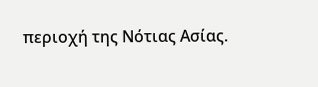περιοχή της Νότιας Ασίας.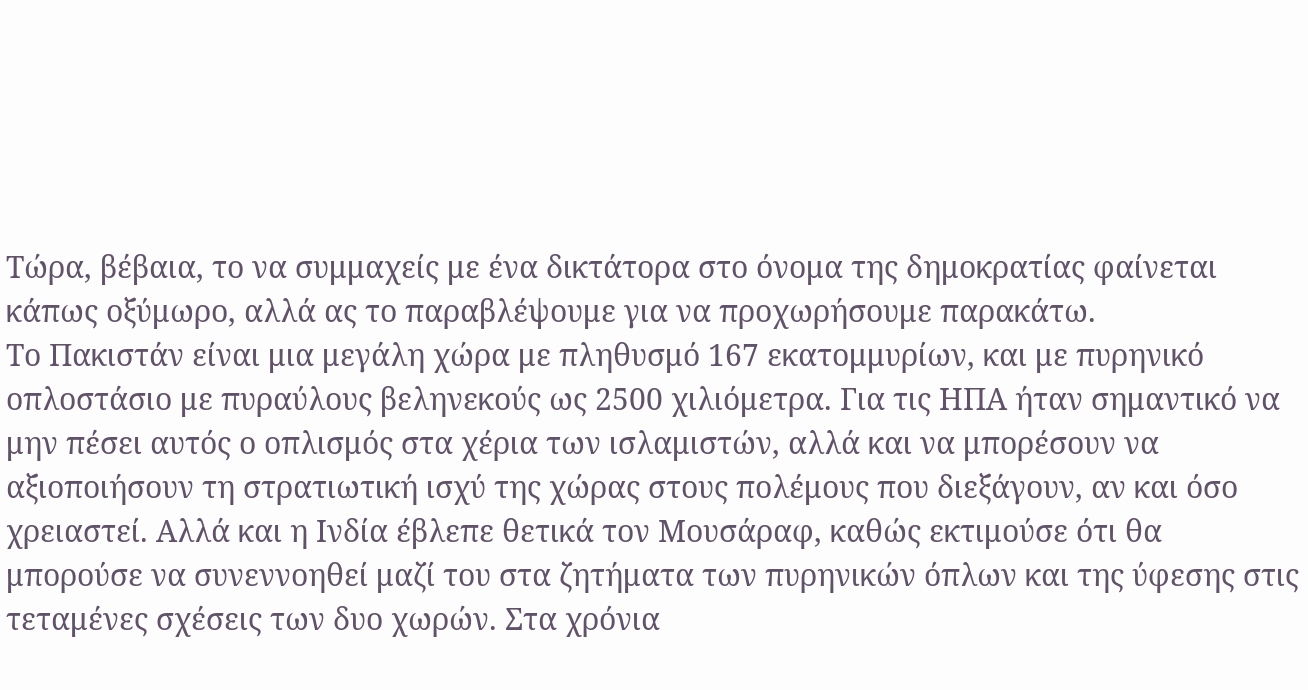Τώρα, βέβαια, το να συμμαχείς με ένα δικτάτορα στο όνομα της δημοκρατίας φαίνεται κάπως οξύμωρο, αλλά ας το παραβλέψουμε για να προχωρήσουμε παρακάτω.
Το Πακιστάν είναι μια μεγάλη χώρα με πληθυσμό 167 εκατομμυρίων, και με πυρηνικό οπλοστάσιο με πυραύλους βεληνεκούς ως 2500 χιλιόμετρα. Για τις ΗΠΑ ήταν σημαντικό να μην πέσει αυτός ο οπλισμός στα χέρια των ισλαμιστών, αλλά και να μπορέσουν να αξιοποιήσουν τη στρατιωτική ισχύ της χώρας στους πολέμους που διεξάγουν, αν και όσο χρειαστεί. Αλλά και η Ινδία έβλεπε θετικά τον Μουσάραφ, καθώς εκτιμούσε ότι θα μπορούσε να συνεννοηθεί μαζί του στα ζητήματα των πυρηνικών όπλων και της ύφεσης στις τεταμένες σχέσεις των δυο χωρών. Στα χρόνια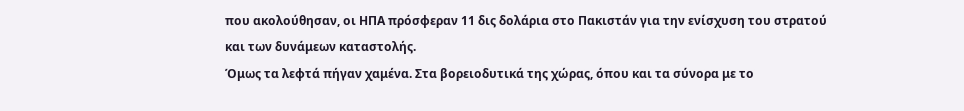που ακολούθησαν, οι ΗΠΑ πρόσφεραν 11 δις δολάρια στο Πακιστάν για την ενίσχυση του στρατού και των δυνάμεων καταστολής.
Όμως τα λεφτά πήγαν χαμένα. Στα βορειοδυτικά της χώρας, όπου και τα σύνορα με το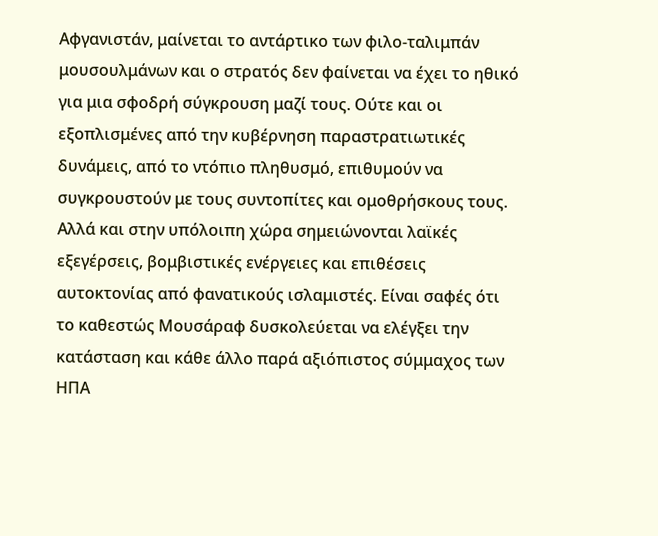Αφγανιστάν, μαίνεται το αντάρτικο των φιλο-ταλιμπάν μουσουλμάνων και ο στρατός δεν φαίνεται να έχει το ηθικό για μια σφοδρή σύγκρουση μαζί τους. Ούτε και οι εξοπλισμένες από την κυβέρνηση παραστρατιωτικές δυνάμεις, από το ντόπιο πληθυσμό, επιθυμούν να συγκρουστούν με τους συντοπίτες και ομοθρήσκους τους. Αλλά και στην υπόλοιπη χώρα σημειώνονται λαϊκές εξεγέρσεις, βομβιστικές ενέργειες και επιθέσεις αυτοκτονίας από φανατικούς ισλαμιστές. Είναι σαφές ότι το καθεστώς Μουσάραφ δυσκολεύεται να ελέγξει την κατάσταση και κάθε άλλο παρά αξιόπιστος σύμμαχος των ΗΠΑ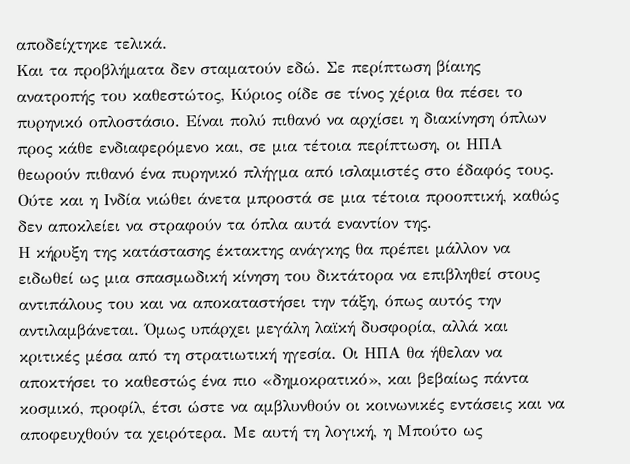αποδείχτηκε τελικά.
Και τα προβλήματα δεν σταματούν εδώ. Σε περίπτωση βίαιης ανατροπής του καθεστώτος, Κύριος οίδε σε τίνος χέρια θα πέσει το πυρηνικό οπλοστάσιο. Είναι πολύ πιθανό να αρχίσει η διακίνηση όπλων προς κάθε ενδιαφερόμενο και, σε μια τέτοια περίπτωση, οι ΗΠΑ θεωρούν πιθανό ένα πυρηνικό πλήγμα από ισλαμιστές στο έδαφός τους. Ούτε και η Ινδία νιώθει άνετα μπροστά σε μια τέτοια προοπτική, καθώς δεν αποκλείει να στραφούν τα όπλα αυτά εναντίον της.
Η κήρυξη της κατάστασης έκτακτης ανάγκης θα πρέπει μάλλον να ειδωθεί ως μια σπασμωδική κίνηση του δικτάτορα να επιβληθεί στους αντιπάλους του και να αποκαταστήσει την τάξη, όπως αυτός την αντιλαμβάνεται. Όμως υπάρχει μεγάλη λαϊκή δυσφορία, αλλά και κριτικές μέσα από τη στρατιωτική ηγεσία. Οι ΗΠΑ θα ήθελαν να αποκτήσει το καθεστώς ένα πιο «δημοκρατικό», και βεβαίως πάντα κοσμικό, προφίλ, έτσι ώστε να αμβλυνθούν οι κοινωνικές εντάσεις και να αποφευχθούν τα χειρότερα. Με αυτή τη λογική, η Μπούτο ως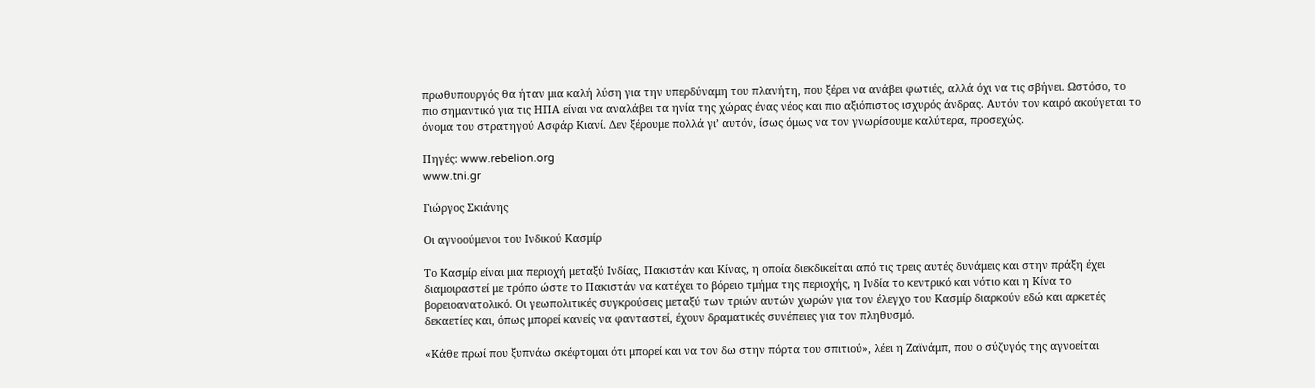πρωθυπουργός θα ήταν μια καλή λύση για την υπερδύναμη του πλανήτη, που ξέρει να ανάβει φωτιές, αλλά όχι να τις σβήνει. Ωστόσο, το πιο σημαντικό για τις ΗΠΑ είναι να αναλάβει τα ηνία της χώρας ένας νέος και πιο αξιόπιστος ισχυρός άνδρας. Αυτόν τον καιρό ακούγεται το όνομα του στρατηγού Ασφάρ Κιανί. Δεν ξέρουμε πολλά γι’ αυτόν, ίσως όμως να τον γνωρίσουμε καλύτερα, προσεχώς.

Πηγές: www.rebelion.org
www.tni.gr

Γιώργος Σκιάνης

Οι αγνοούμενοι του Ινδικού Κασμίρ

Το Κασμίρ είναι μια περιοχή μεταξύ Ινδίας, Πακιστάν και Κίνας, η οποία διεκδικείται από τις τρεις αυτές δυνάμεις και στην πράξη έχει διαμοιραστεί με τρόπο ώστε το Πακιστάν να κατέχει το βόρειο τμήμα της περιοχής, η Ινδία το κεντρικό και νότιο και η Κίνα το βορειοανατολικό. Οι γεωπολιτικές συγκρούσεις μεταξύ των τριών αυτών χωρών για τον έλεγχο του Κασμίρ διαρκούν εδώ και αρκετές δεκαετίες και, όπως μπορεί κανείς να φανταστεί, έχουν δραματικές συνέπειες για τον πληθυσμό.

«Κάθε πρωί που ξυπνάω σκέφτομαι ότι μπορεί και να τον δω στην πόρτα του σπιτιού», λέει η Ζαϊνάμπ, που ο σύζυγός της αγνοείται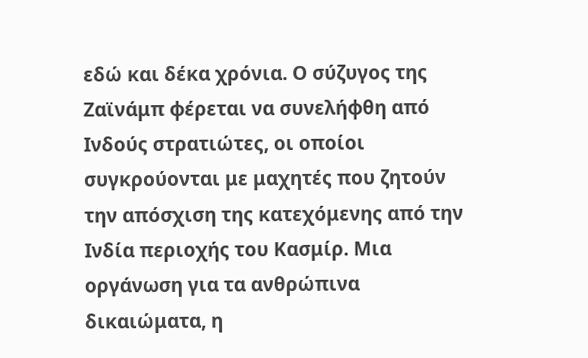εδώ και δέκα χρόνια. Ο σύζυγος της Ζαϊνάμπ φέρεται να συνελήφθη από Ινδούς στρατιώτες, οι οποίοι συγκρούονται με μαχητές που ζητούν την απόσχιση της κατεχόμενης από την Ινδία περιοχής του Κασμίρ. Μια οργάνωση για τα ανθρώπινα δικαιώματα, η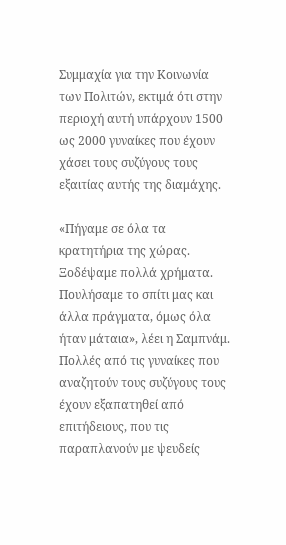Συμμαχία για την Κοινωνία των Πολιτών, εκτιμά ότι στην περιοχή αυτή υπάρχουν 1500 ως 2000 γυναίκες που έχουν χάσει τους συζύγους τους εξαιτίας αυτής της διαμάχης.

«Πήγαμε σε όλα τα κρατητήρια της χώρας. Ξοδέψαμε πολλά χρήματα. Πουλήσαμε το σπίτι μας και άλλα πράγματα, όμως όλα ήταν μάταια», λέει η Σαμπνάμ. Πολλές από τις γυναίκες που αναζητούν τους συζύγους τους έχουν εξαπατηθεί από επιτήδειους, που τις παραπλανούν με ψευδείς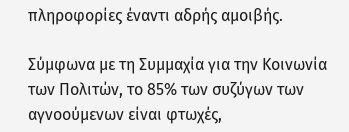πληροφορίες έναντι αδρής αμοιβής.

Σύμφωνα με τη Συμμαχία για την Κοινωνία των Πολιτών, το 85% των συζύγων των αγνοούμενων είναι φτωχές,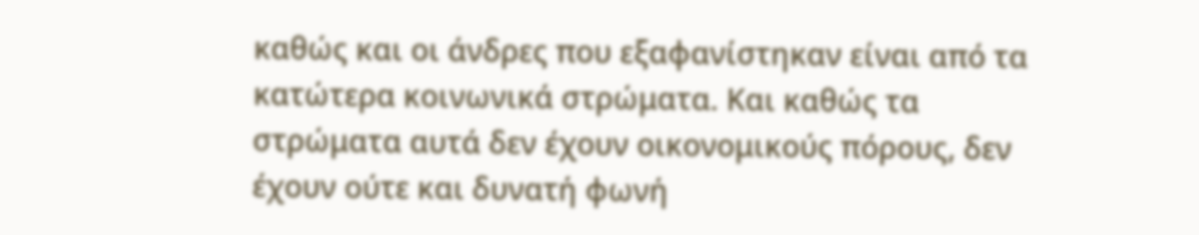καθώς και οι άνδρες που εξαφανίστηκαν είναι από τα κατώτερα κοινωνικά στρώματα. Και καθώς τα στρώματα αυτά δεν έχουν οικονομικούς πόρους, δεν έχουν ούτε και δυνατή φωνή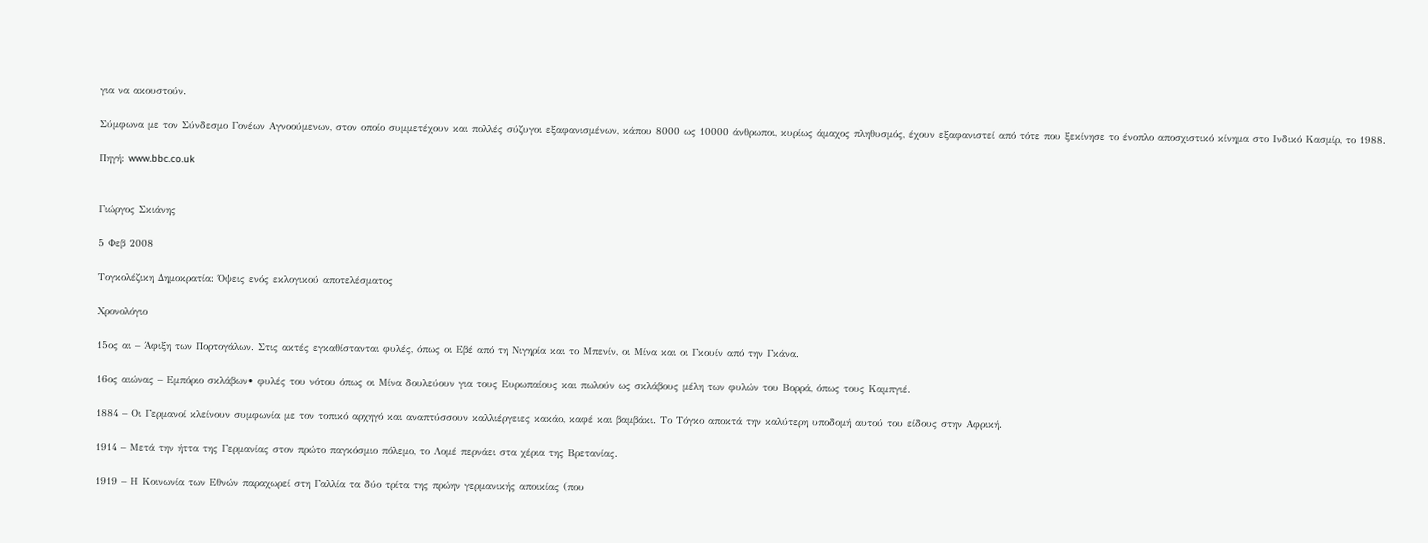για να ακουστούν.

Σύμφωνα με τον Σύνδεσμο Γονέων Αγνοούμενων, στον οποίο συμμετέχουν και πολλές σύζυγοι εξαφανισμένων, κάπου 8000 ως 10000 άνθρωποι, κυρίως άμαχος πληθυσμός, έχουν εξαφανιστεί από τότε που ξεκίνησε το ένοπλο αποσχιστικό κίνημα στο Ινδικό Κασμίρ, το 1988.

Πηγή: www.bbc.co.uk


Γιώργος Σκιάνης

5 Φεβ 2008

Τογκολέζικη Δημοκρατία: Όψεις ενός εκλογικού αποτελέσματος

Χρονολόγιο

15ος αι – Άφιξη των Πορτογάλων. Στις ακτές εγκαθίστανται φυλές, όπως οι Εβέ από τη Νιγηρία και το Μπενίν, οι Μίνα και οι Γκουίν από την Γκάνα.

16ος αιώνας – Εμπόριο σκλάβων• φυλές του νότου όπως οι Μίνα δουλεύουν για τους Ευρωπαίους και πωλούν ως σκλάβους μέλη των φυλών του Βορρά, όπως τους Καμπγιέ.

1884 – Οι Γερμανοί κλείνουν συμφωνία με τον τοπικό αρχηγό και αναπτύσσουν καλλιέργειες κακάο, καφέ και βαμβάκι. Το Τόγκο αποκτά την καλύτερη υποδομή αυτού του είδους στην Αφρική.

1914 – Μετά την ήττα της Γερμανίας στον πρώτο παγκόσμιο πόλεμο, το Λομέ περνάει στα χέρια της Βρετανίας.

1919 – Η Κοινωνία των Εθνών παραχωρεί στη Γαλλία τα δύο τρίτα της πρώην γερμανικής αποικίας (που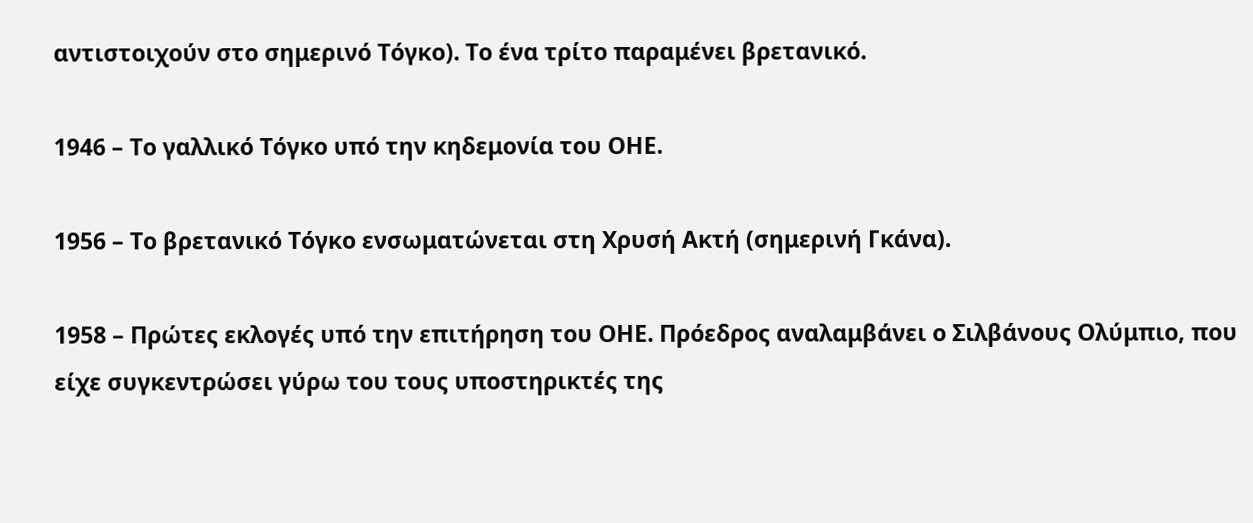αντιστοιχούν στο σημερινό Τόγκο). Το ένα τρίτο παραμένει βρετανικό.

1946 – Το γαλλικό Τόγκο υπό την κηδεμονία του ΟΗΕ.

1956 – Το βρετανικό Τόγκο ενσωματώνεται στη Χρυσή Ακτή (σημερινή Γκάνα).

1958 – Πρώτες εκλογές υπό την επιτήρηση του ΟΗΕ. Πρόεδρος αναλαμβάνει ο Σιλβάνους Ολύμπιο, που είχε συγκεντρώσει γύρω του τους υποστηρικτές της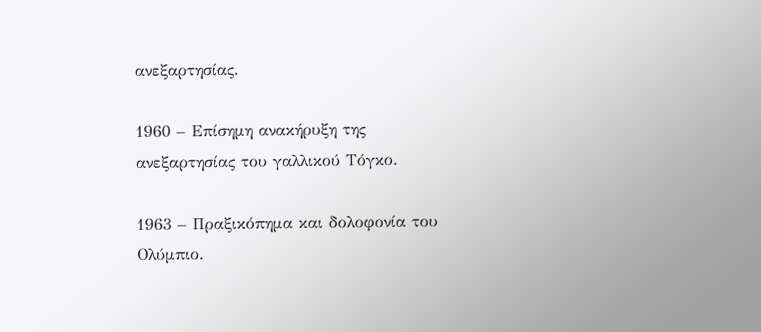ανεξαρτησίας.

1960 – Επίσημη ανακήρυξη της ανεξαρτησίας του γαλλικού Τόγκο.

1963 – Πραξικόπημα και δολοφονία του Ολύμπιο.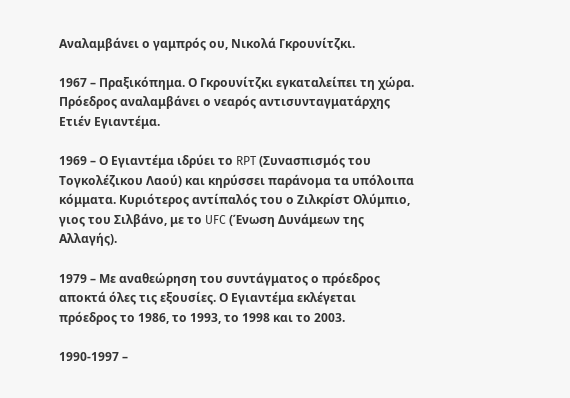Αναλαμβάνει ο γαμπρός ου, Νικολά Γκρουνίτζκι.

1967 – Πραξικόπημα. Ο Γκρουνίτζκι εγκαταλείπει τη χώρα. Πρόεδρος αναλαμβάνει ο νεαρός αντισυνταγματάρχης Ετιέν Εγιαντέμα.

1969 – Ο Εγιαντέμα ιδρύει το RPT (Συνασπισμός του Τογκολέζικου Λαού) και κηρύσσει παράνομα τα υπόλοιπα κόμματα. Κυριότερος αντίπαλός του ο Ζιλκρίστ Ολύμπιο, γιος του Σιλβάνο, με το UFC (Ένωση Δυνάμεων της Αλλαγής).

1979 – Με αναθεώρηση του συντάγματος ο πρόεδρος αποκτά όλες τις εξουσίες. Ο Εγιαντέμα εκλέγεται πρόεδρος το 1986, το 1993, το 1998 και το 2003.

1990-1997 –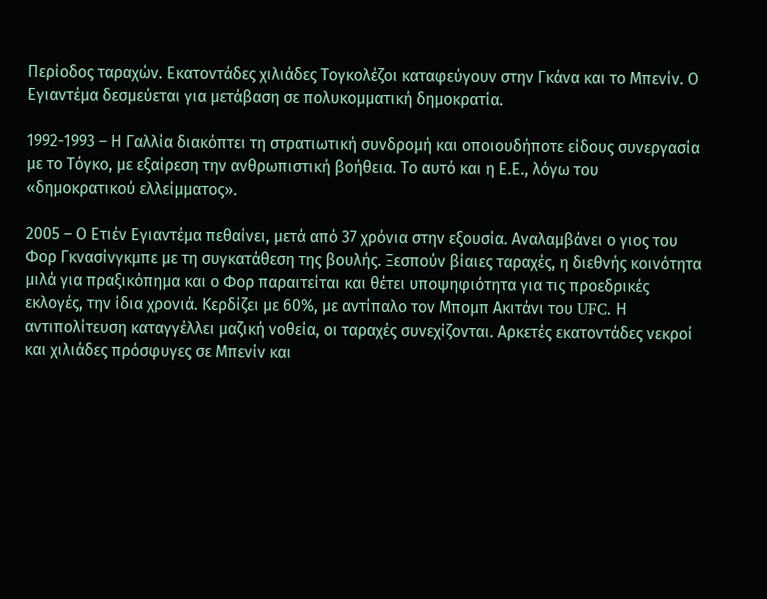Περίοδος ταραχών. Εκατοντάδες χιλιάδες Τογκολέζοι καταφεύγουν στην Γκάνα και το Μπενίν. Ο Εγιαντέμα δεσμεύεται για μετάβαση σε πολυκομματική δημοκρατία.

1992-1993 – Η Γαλλία διακόπτει τη στρατιωτική συνδρομή και οποιουδήποτε είδους συνεργασία με το Τόγκο, με εξαίρεση την ανθρωπιστική βοήθεια. Το αυτό και η Ε.Ε., λόγω του «δημοκρατικού ελλείμματος».

2005 – Ο Ετιέν Εγιαντέμα πεθαίνει, μετά από 37 χρόνια στην εξουσία. Αναλαμβάνει ο γιος του Φορ Γκνασίνγκμπε με τη συγκατάθεση της βουλής. Ξεσπούν βίαιες ταραχές, η διεθνής κοινότητα μιλά για πραξικόπημα και ο Φορ παραιτείται και θέτει υποψηφιότητα για τις προεδρικές εκλογές, την ίδια χρονιά. Κερδίζει με 60%, με αντίπαλο τον Μπομπ Ακιτάνι του UFC. Η αντιπολίτευση καταγγέλλει μαζική νοθεία, οι ταραχές συνεχίζονται. Αρκετές εκατοντάδες νεκροί και χιλιάδες πρόσφυγες σε Μπενίν και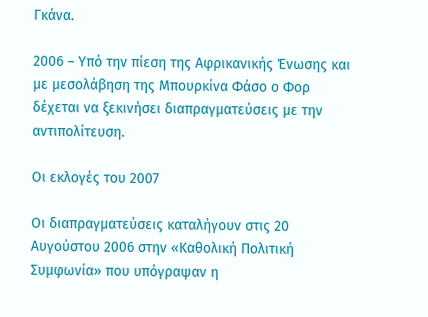Γκάνα.

2006 – Υπό την πίεση της Αφρικανικής Ένωσης και με μεσολάβηση της Μπουρκίνα Φάσο ο Φορ δέχεται να ξεκινήσει διαπραγματεύσεις με την αντιπολίτευση.

Οι εκλογές του 2007

Οι διαπραγματεύσεις καταλήγουν στις 20 Αυγούστου 2006 στην «Καθολική Πολιτική Συμφωνία» που υπόγραψαν η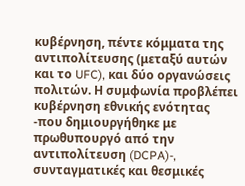κυβέρνηση, πέντε κόμματα της αντιπολίτευσης (μεταξύ αυτών και το UFC), και δύο οργανώσεις πολιτών. Η συμφωνία προβλέπει κυβέρνηση εθνικής ενότητας -που δημιουργήθηκε με πρωθυπουργό από την αντιπολίτευση (DCPA)-, συνταγματικές και θεσμικές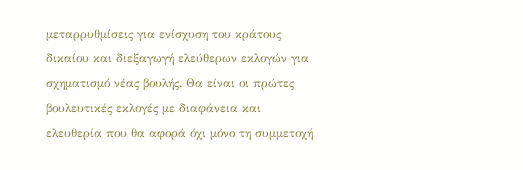μεταρρυθμίσεις για ενίσχυση του κράτους δικαίου και διεξαγωγή ελεύθερων εκλογών για σχηματισμό νέας βουλής. Θα είναι οι πρώτες βουλευτικές εκλογές με διαφάνεια και ελευθερία που θα αφορά όχι μόνο τη συμμετοχή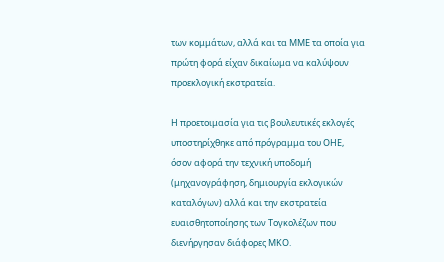των κομμάτων, αλλά και τα ΜΜΕ τα οποία για πρώτη φορά είχαν δικαίωμα να καλύψουν προεκλογική εκστρατεία.

Η προετοιμασία για τις βουλευτικές εκλογές υποστηρίχθηκε από πρόγραμμα του ΟΗΕ, όσον αφορά την τεχνική υποδομή (μηχανογράφηση, δημιουργία εκλογικών καταλόγων) αλλά και την εκστρατεία ευαισθητοποίησης των Τογκολέζων που διενήργησαν διάφορες ΜΚΟ.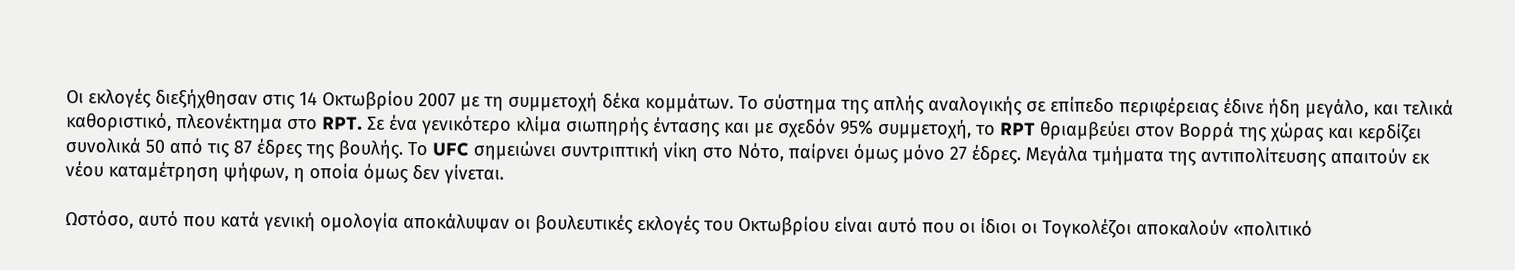Οι εκλογές διεξήχθησαν στις 14 Οκτωβρίου 2007 με τη συμμετοχή δέκα κομμάτων. Το σύστημα της απλής αναλογικής σε επίπεδο περιφέρειας έδινε ήδη μεγάλο, και τελικά καθοριστικό, πλεονέκτημα στο RPT. Σε ένα γενικότερο κλίμα σιωπηρής έντασης και με σχεδόν 95% συμμετοχή, το RPT θριαμβεύει στον Βορρά της χώρας και κερδίζει συνολικά 50 από τις 87 έδρες της βουλής. Το UFC σημειώνει συντριπτική νίκη στο Νότο, παίρνει όμως μόνο 27 έδρες. Μεγάλα τμήματα της αντιπολίτευσης απαιτούν εκ νέου καταμέτρηση ψήφων, η οποία όμως δεν γίνεται.

Ωστόσο, αυτό που κατά γενική ομολογία αποκάλυψαν οι βουλευτικές εκλογές του Οκτωβρίου είναι αυτό που οι ίδιοι οι Τογκολέζοι αποκαλούν «πολιτικό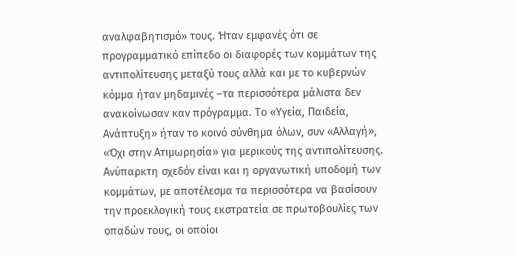αναλφαβητισμό» τους. Ήταν εμφανές ότι σε προγραμματικό επίπεδο οι διαφορές των κομμάτων της αντιπολίτευσης μεταξύ τους αλλά και με το κυβερνών κόμμα ήταν μηδαμινές –τα περισσότερα μάλιστα δεν ανακοίνωσαν καν πρόγραμμα. Το «Υγεία, Παιδεία, Ανάπτυξη» ήταν το κοινό σύνθημα όλων, συν «Αλλαγή», «Όχι στην Ατιμωρησία» για μερικούς της αντιπολίτευσης. Ανύπαρκτη σχεδόν είναι και η οργανωτική υποδομή των κομμάτων, με αποτέλεσμα τα περισσότερα να βασίσουν την προεκλογική τους εκστρατεία σε πρωτοβουλίες των οπαδών τους, οι οποίοι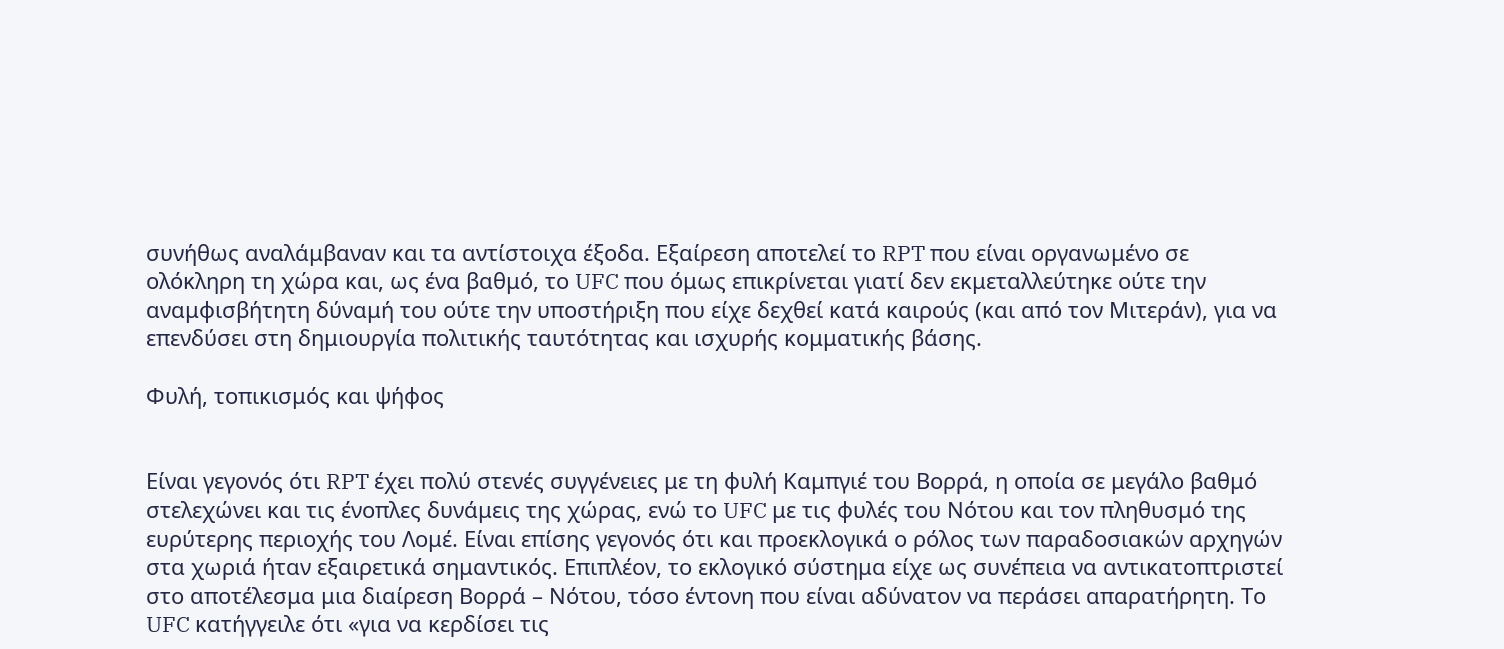συνήθως αναλάμβαναν και τα αντίστοιχα έξοδα. Εξαίρεση αποτελεί το RPT που είναι οργανωμένο σε ολόκληρη τη χώρα και, ως ένα βαθμό, το UFC που όμως επικρίνεται γιατί δεν εκμεταλλεύτηκε ούτε την αναμφισβήτητη δύναμή του ούτε την υποστήριξη που είχε δεχθεί κατά καιρούς (και από τον Μιτεράν), για να επενδύσει στη δημιουργία πολιτικής ταυτότητας και ισχυρής κομματικής βάσης.

Φυλή, τοπικισμός και ψήφος


Είναι γεγονός ότι RPT έχει πολύ στενές συγγένειες με τη φυλή Καμπγιέ του Βορρά, η οποία σε μεγάλο βαθμό στελεχώνει και τις ένοπλες δυνάμεις της χώρας, ενώ το UFC με τις φυλές του Νότου και τον πληθυσμό της ευρύτερης περιοχής του Λομέ. Είναι επίσης γεγονός ότι και προεκλογικά ο ρόλος των παραδοσιακών αρχηγών στα χωριά ήταν εξαιρετικά σημαντικός. Επιπλέον, το εκλογικό σύστημα είχε ως συνέπεια να αντικατοπτριστεί στο αποτέλεσμα μια διαίρεση Βορρά – Νότου, τόσο έντονη που είναι αδύνατον να περάσει απαρατήρητη. Το UFC κατήγγειλε ότι «για να κερδίσει τις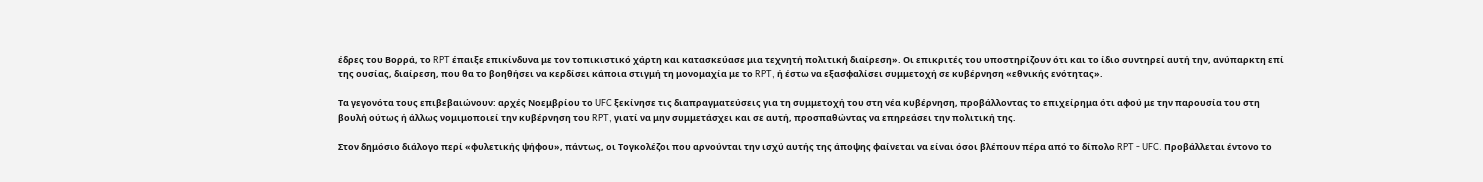έδρες του Βορρά, το RPT έπαιξε επικίνδυνα με τον τοπικιστικό χάρτη και κατασκεύασε μια τεχνητή πολιτική διαίρεση». Οι επικριτές του υποστηρίζουν ότι και το ίδιο συντηρεί αυτή την, ανύπαρκτη επί της ουσίας, διαίρεση, που θα το βοηθήσει να κερδίσει κάποια στιγμή τη μονομαχία με το RPT, ή έστω να εξασφαλίσει συμμετοχή σε κυβέρνηση «εθνικής ενότητας».

Τα γεγονότα τους επιβεβαιώνουν: αρχές Νοεμβρίου το UFC ξεκίνησε τις διαπραγματεύσεις για τη συμμετοχή του στη νέα κυβέρνηση, προβάλλοντας το επιχείρημα ότι αφού με την παρουσία του στη βουλή ούτως ή άλλως νομιμοποιεί την κυβέρνηση του RPT, γιατί να μην συμμετάσχει και σε αυτή, προσπαθώντας να επηρεάσει την πολιτική της.

Στον δημόσιο διάλογο περί «φυλετικής ψήφου», πάντως, οι Τογκολέζοι που αρνούνται την ισχύ αυτής της άποψης φαίνεται να είναι όσοι βλέπουν πέρα από το δίπολο RPT - UFC. Προβάλλεται έντονο το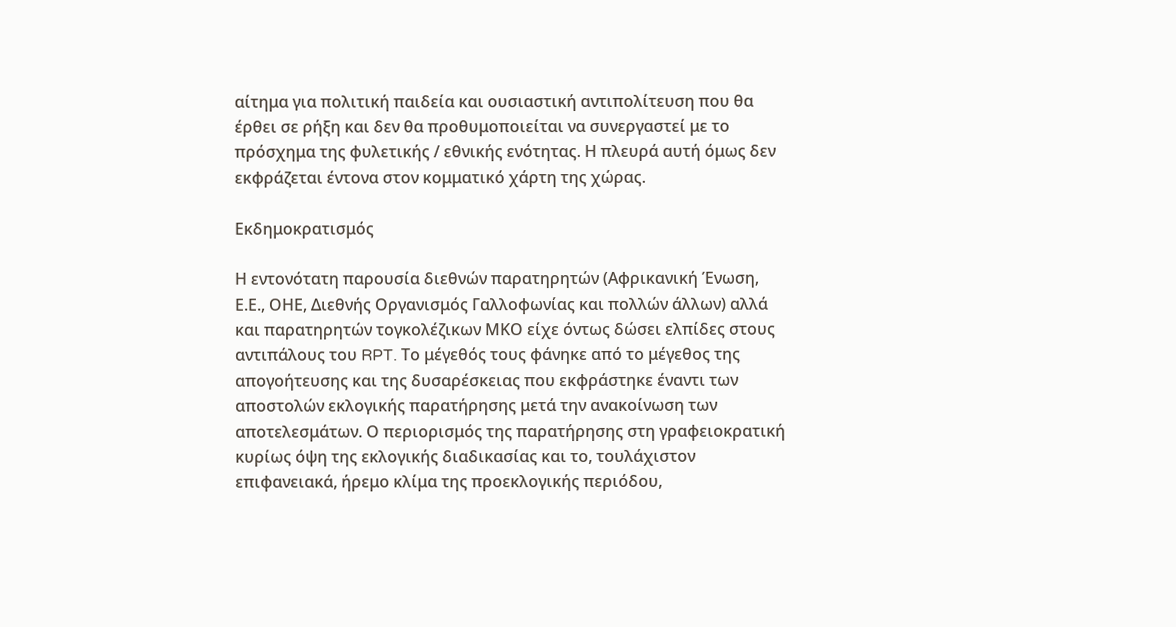αίτημα για πολιτική παιδεία και ουσιαστική αντιπολίτευση που θα έρθει σε ρήξη και δεν θα προθυμοποιείται να συνεργαστεί με το πρόσχημα της φυλετικής / εθνικής ενότητας. Η πλευρά αυτή όμως δεν εκφράζεται έντονα στον κομματικό χάρτη της χώρας.

Εκδημοκρατισμός

Η εντονότατη παρουσία διεθνών παρατηρητών (Αφρικανική Ένωση, Ε.Ε., ΟΗΕ, Διεθνής Οργανισμός Γαλλοφωνίας και πολλών άλλων) αλλά και παρατηρητών τογκολέζικων ΜΚΟ είχε όντως δώσει ελπίδες στους αντιπάλους του RPT. Το μέγεθός τους φάνηκε από το μέγεθος της απογοήτευσης και της δυσαρέσκειας που εκφράστηκε έναντι των αποστολών εκλογικής παρατήρησης μετά την ανακοίνωση των αποτελεσμάτων. Ο περιορισμός της παρατήρησης στη γραφειοκρατική κυρίως όψη της εκλογικής διαδικασίας και το, τουλάχιστον επιφανειακά, ήρεμο κλίμα της προεκλογικής περιόδου,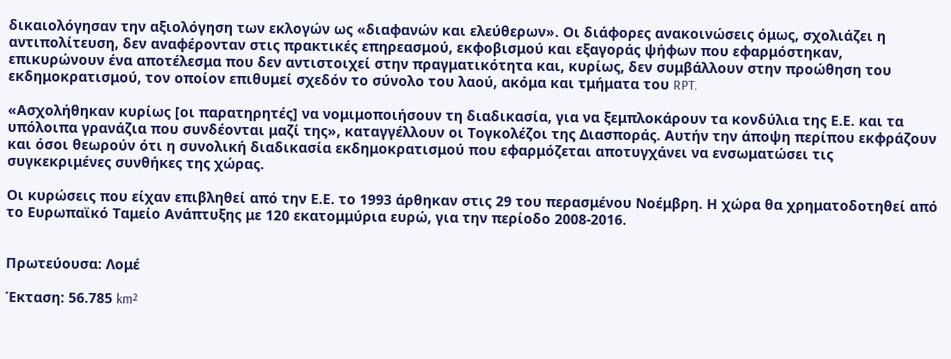δικαιολόγησαν την αξιολόγηση των εκλογών ως «διαφανών και ελεύθερων». Οι διάφορες ανακοινώσεις όμως, σχολιάζει η αντιπολίτευση, δεν αναφέρονταν στις πρακτικές επηρεασμού, εκφοβισμού και εξαγοράς ψήφων που εφαρμόστηκαν, επικυρώνουν ένα αποτέλεσμα που δεν αντιστοιχεί στην πραγματικότητα και, κυρίως, δεν συμβάλλουν στην προώθηση του εκδημοκρατισμού, τον οποίον επιθυμεί σχεδόν το σύνολο του λαού, ακόμα και τμήματα του RPT.

«Ασχολήθηκαν κυρίως [οι παρατηρητές] να νομιμοποιήσουν τη διαδικασία, για να ξεμπλοκάρουν τα κονδύλια της Ε.Ε. και τα υπόλοιπα γρανάζια που συνδέονται μαζί της», καταγγέλλουν οι Τογκολέζοι της Διασποράς. Αυτήν την άποψη περίπου εκφράζουν και όσοι θεωρούν ότι η συνολική διαδικασία εκδημοκρατισμού που εφαρμόζεται αποτυγχάνει να ενσωματώσει τις συγκεκριμένες συνθήκες της χώρας.

Οι κυρώσεις που είχαν επιβληθεί από την Ε.Ε. το 1993 άρθηκαν στις 29 του περασμένου Νοέμβρη. Η χώρα θα χρηματοδοτηθεί από το Ευρωπαϊκό Ταμείο Ανάπτυξης με 120 εκατομμύρια ευρώ, για την περίοδο 2008-2016.


Πρωτεύουσα: Λομέ

Έκταση: 56.785 km²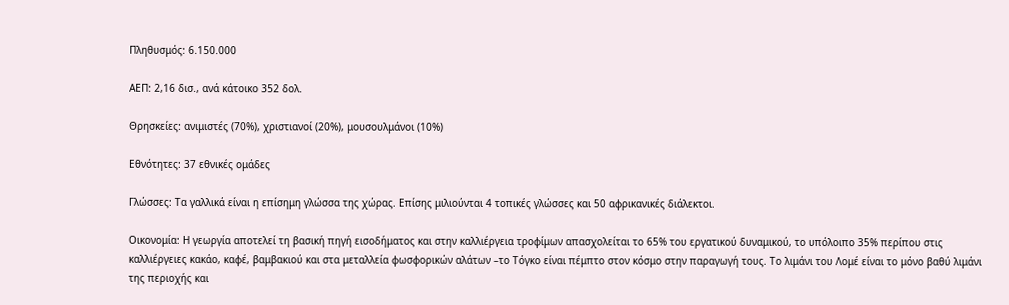Πληθυσμός: 6.150.000

ΑEΠ: 2,16 δισ., ανά κάτοικο 352 δολ.

Θρησκείες: ανιμιστές (70%), χριστιανοί (20%), μουσουλμάνοι (10%)

Εθνότητες: 37 εθνικές ομάδες

Γλώσσες: Τα γαλλικά είναι η επίσημη γλώσσα της χώρας. Επίσης μιλιούνται 4 τοπικές γλώσσες και 50 αφρικανικές διάλεκτοι.

Οικονομία: Η γεωργία αποτελεί τη βασική πηγή εισοδήματος και στην καλλιέργεια τροφίμων απασχολείται το 65% του εργατικού δυναμικού, το υπόλοιπο 35% περίπου στις καλλιέργειες κακάο, καφέ, βαμβακιού και στα μεταλλεία φωσφορικών αλάτων –το Τόγκο είναι πέμπτο στον κόσμο στην παραγωγή τους. Το λιμάνι του Λομέ είναι το μόνο βαθύ λιμάνι της περιοχής και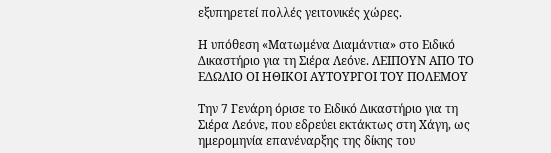εξυπηρετεί πολλές γειτονικές χώρες.

Η υπόθεση «Ματωμένα Διαμάντια» στο Ειδικό Δικαστήριο για τη Σιέρα Λεόνε. ΛΕΙΠΟΥΝ ΑΠΟ ΤΟ ΕΔΩΛΙΟ ΟΙ ΗΘΙΚΟΙ ΑΥΤΟΥΡΓΟΙ ΤΟΥ ΠΟΛΕΜΟΥ

Την 7 Γενάρη όρισε το Ειδικό Δικαστήριο για τη Σιέρα Λεόνε, που εδρεύει εκτάκτως στη Χάγη, ως ημερομηνία επανέναρξης της δίκης του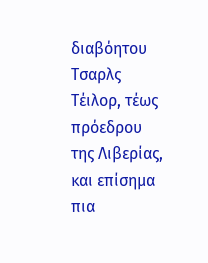διαβόητου Τσαρλς Τέιλορ, τέως πρόεδρου της Λιβερίας, και επίσημα πια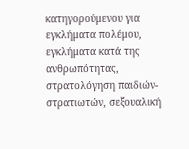κατηγορούμενου για εγκλήματα πολέμου, εγκλήματα κατά της ανθρωπότητας, στρατολόγηση παιδιών-στρατιωτών, σεξουαλική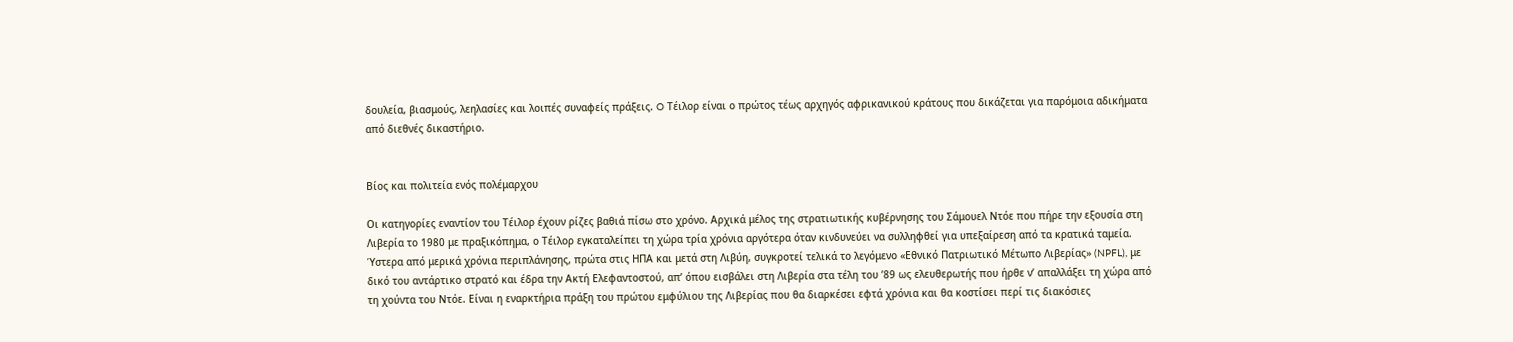δουλεία, βιασμούς, λεηλασίες και λοιπές συναφείς πράξεις. O Τέιλορ είναι ο πρώτος τέως αρχηγός αφρικανικού κράτους που δικάζεται για παρόμοια αδικήματα από διεθνές δικαστήριο.


Βίος και πολιτεία ενός πολέμαρχου

Οι κατηγορίες εναντίον του Τέιλορ έχουν ρίζες βαθιά πίσω στο χρόνο. Αρχικά μέλος της στρατιωτικής κυβέρνησης του Σάμουελ Ντόε που πήρε την εξουσία στη Λιβερία το 1980 με πραξικόπημα, ο Τέιλορ εγκαταλείπει τη χώρα τρία χρόνια αργότερα όταν κινδυνεύει να συλληφθεί για υπεξαίρεση από τα κρατικά ταμεία. Ύστερα από μερικά χρόνια περιπλάνησης, πρώτα στις ΗΠΑ και μετά στη Λιβύη, συγκροτεί τελικά το λεγόμενο «Εθνικό Πατριωτικό Μέτωπο Λιβερίας» (NPFL), με δικό του αντάρτικο στρατό και έδρα την Ακτή Ελεφαντοστού, απ’ όπου εισβάλει στη Λιβερία στα τέλη του ’89 ως ελευθερωτής που ήρθε ν’ απαλλάξει τη χώρα από τη χούντα του Ντόε. Είναι η εναρκτήρια πράξη του πρώτου εμφύλιου της Λιβερίας που θα διαρκέσει εφτά χρόνια και θα κοστίσει περί τις διακόσιες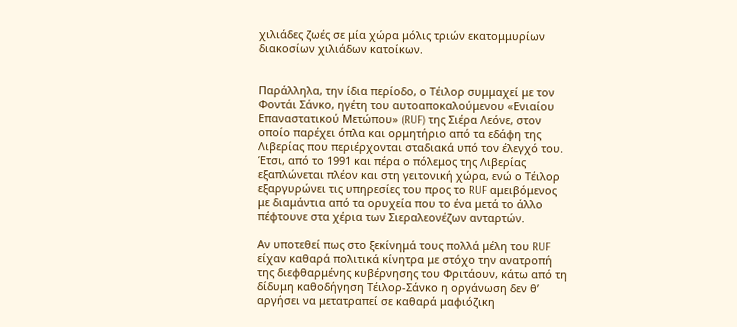χιλιάδες ζωές σε μία χώρα μόλις τριών εκατομμυρίων διακοσίων χιλιάδων κατοίκων.


Παράλληλα, την ίδια περίοδο, ο Τέιλορ συμμαχεί με τον Φοντάι Σάνκο, ηγέτη του αυτοαποκαλούμενου «Ενιαίου Επαναστατικού Μετώπου» (RUF) της Σιέρα Λεόνε, στον οποίο παρέχει όπλα και ορμητήριο από τα εδάφη της Λιβερίας που περιέρχονται σταδιακά υπό τον έλεγχό του. Έτσι, από το 1991 και πέρα ο πόλεμος της Λιβερίας εξαπλώνεται πλέον και στη γειτονική χώρα, ενώ ο Τέιλορ εξαργυρώνει τις υπηρεσίες του προς το RUF αμειβόμενος με διαμάντια από τα ορυχεία που το ένα μετά το άλλο πέφτουνε στα χέρια των Σιεραλεονέζων ανταρτών.

Αν υποτεθεί πως στο ξεκίνημά τους πολλά μέλη του RUF είχαν καθαρά πολιτικά κίνητρα με στόχο την ανατροπή της διεφθαρμένης κυβέρνησης του Φριτάουν, κάτω από τη δίδυμη καθοδήγηση Τέιλορ-Σάνκο η οργάνωση δεν θ’ αργήσει να μετατραπεί σε καθαρά μαφιόζικη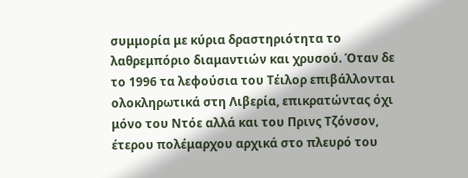συμμορία με κύρια δραστηριότητα το λαθρεμπόριο διαμαντιών και χρυσού. Όταν δε το 1996 τα λεφούσια του Τέιλορ επιβάλλονται ολοκληρωτικά στη Λιβερία, επικρατώντας όχι μόνο του Ντόε αλλά και του Πρινς Τζόνσον, έτερου πολέμαρχου αρχικά στο πλευρό του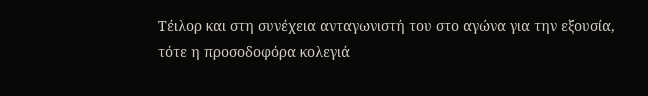Τέιλορ και στη συνέχεια ανταγωνιστή του στο αγώνα για την εξουσία, τότε η προσοδοφόρα κολεγιά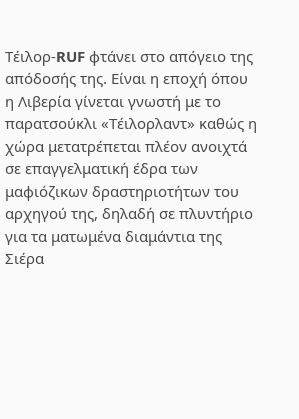Τέιλορ-RUF φτάνει στο απόγειο της απόδοσής της. Είναι η εποχή όπου η Λιβερία γίνεται γνωστή με το παρατσούκλι «Τέιλορλαντ» καθώς η χώρα μετατρέπεται πλέον ανοιχτά σε επαγγελματική έδρα των μαφιόζικων δραστηριοτήτων του αρχηγού της, δηλαδή σε πλυντήριο για τα ματωμένα διαμάντια της Σιέρα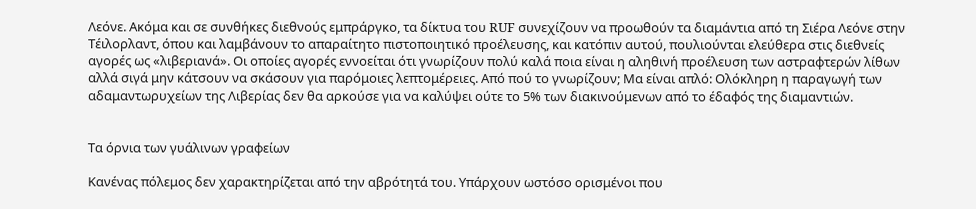Λεόνε. Ακόμα και σε συνθήκες διεθνούς εμπράργκο, τα δίκτυα του RUF συνεχίζουν να προωθούν τα διαμάντια από τη Σιέρα Λεόνε στην Τέιλορλαντ, όπου και λαμβάνουν το απαραίτητο πιστοποιητικό προέλευσης, και κατόπιν αυτού, πουλιούνται ελεύθερα στις διεθνείς αγορές ως «λιβεριανά». Οι οποίες αγορές εννοείται ότι γνωρίζουν πολύ καλά ποια είναι η αληθινή προέλευση των αστραφτερών λίθων αλλά σιγά μην κάτσουν να σκάσουν για παρόμοιες λεπτομέρειες. Από πού το γνωρίζουν; Μα είναι απλό: Ολόκληρη η παραγωγή των αδαμαντωρυχείων της Λιβερίας δεν θα αρκούσε για να καλύψει ούτε το 5% των διακινούμενων από το έδαφός της διαμαντιών.


Τα όρνια των γυάλινων γραφείων

Κανένας πόλεμος δεν χαρακτηρίζεται από την αβρότητά του. Υπάρχουν ωστόσο ορισμένοι που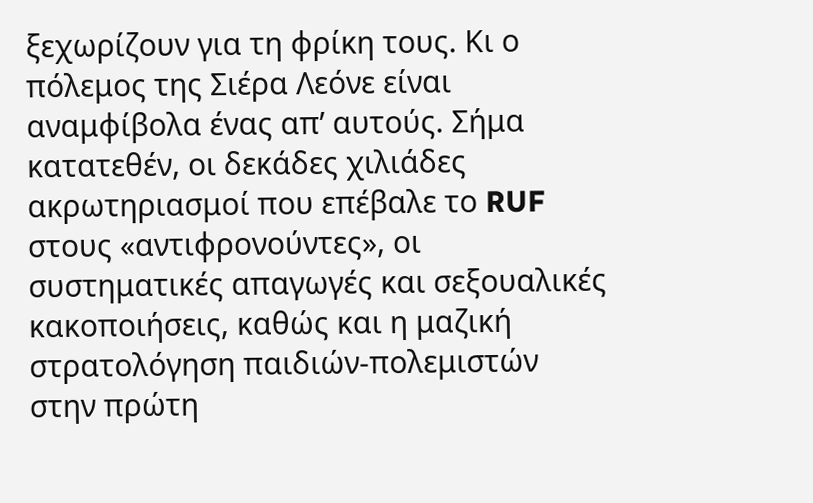ξεχωρίζουν για τη φρίκη τους. Κι ο πόλεμος της Σιέρα Λεόνε είναι αναμφίβολα ένας απ’ αυτούς. Σήμα κατατεθέν, οι δεκάδες χιλιάδες ακρωτηριασμοί που επέβαλε το RUF στους «αντιφρονούντες», οι συστηματικές απαγωγές και σεξουαλικές κακοποιήσεις, καθώς και η μαζική στρατολόγηση παιδιών-πολεμιστών στην πρώτη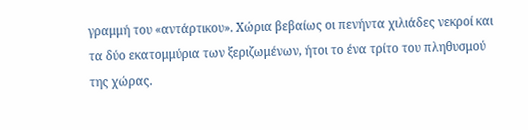γραμμή του «αντάρτικου». Χώρια βεβαίως οι πενήντα χιλιάδες νεκροί και τα δύο εκατομμύρια των ξεριζωμένων, ήτοι το ένα τρίτο του πληθυσμού της χώρας.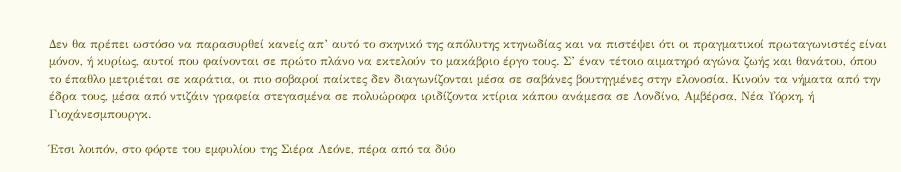Δεν θα πρέπει ωστόσο να παρασυρθεί κανείς απ’ αυτό το σκηνικό της απόλυτης κτηνωδίας και να πιστέψει ότι οι πραγματικοί πρωταγωνιστές είναι μόνον, ή κυρίως, αυτοί που φαίνονται σε πρώτο πλάνο να εκτελούν το μακάβριο έργο τους. Σ’ έναν τέτοιο αιματηρό αγώνα ζωής και θανάτου, όπου το έπαθλο μετριέται σε καράτια, οι πιο σοβαροί παίκτες δεν διαγωνίζονται μέσα σε σαβάνες βουτηγμένες στην ελονοσία. Κινούν τα νήματα από την έδρα τους, μέσα από ντιζάιν γραφεία στεγασμένα σε πολυώροφα ιριδίζοντα κτίρια κάπου ανάμεσα σε Λονδίνο, Αμβέρσα, Νέα Υόρκη, ή Γιοχάνεσμπουργκ.

Έτσι λοιπόν, στο φόρτε του εμφυλίου της Σιέρα Λεόνε, πέρα από τα δύο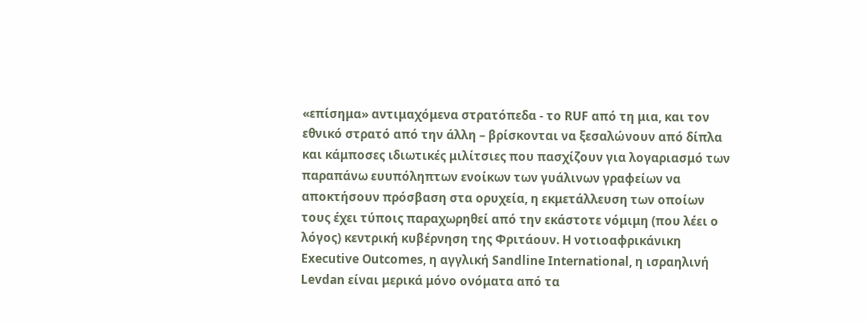«επίσημα» αντιμαχόμενα στρατόπεδα - το RUF από τη μια, και τον εθνικό στρατό από την άλλη – βρίσκονται να ξεσαλώνουν από δίπλα και κάμποσες ιδιωτικές μιλίτσιες που πασχίζουν για λογαριασμό των παραπάνω ευυπόληπτων ενοίκων των γυάλινων γραφείων να αποκτήσουν πρόσβαση στα ορυχεία, η εκμετάλλευση των οποίων τους έχει τύποις παραχωρηθεί από την εκάστοτε νόμιμη (που λέει ο λόγος) κεντρική κυβέρνηση της Φριτάουν. Η νοτιοαφρικάνικη Executive Outcomes, η αγγλική Sandline International, η ισραηλινή Levdan είναι μερικά μόνο ονόματα από τα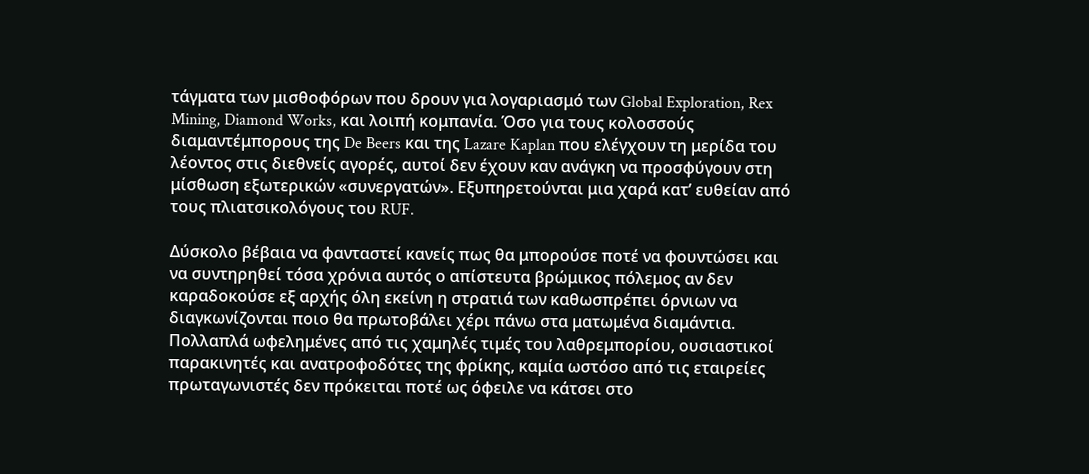τάγματα των μισθοφόρων που δρουν για λογαριασμό των Global Exploration, Rex Mining, Diamond Works, και λοιπή κομπανία. Όσο για τους κολοσσούς διαμαντέμπορους της De Beers και της Lazare Kaplan που ελέγχουν τη μερίδα του λέοντος στις διεθνείς αγορές, αυτοί δεν έχουν καν ανάγκη να προσφύγουν στη μίσθωση εξωτερικών «συνεργατών». Εξυπηρετούνται μια χαρά κατ’ ευθείαν από τους πλιατσικολόγους του RUF.

Δύσκολο βέβαια να φανταστεί κανείς πως θα μπορούσε ποτέ να φουντώσει και να συντηρηθεί τόσα χρόνια αυτός ο απίστευτα βρώμικος πόλεμος αν δεν καραδοκούσε εξ αρχής όλη εκείνη η στρατιά των καθωσπρέπει όρνιων να διαγκωνίζονται ποιο θα πρωτοβάλει χέρι πάνω στα ματωμένα διαμάντια. Πολλαπλά ωφελημένες από τις χαμηλές τιμές του λαθρεμπορίου, ουσιαστικοί παρακινητές και ανατροφοδότες της φρίκης, καμία ωστόσο από τις εταιρείες πρωταγωνιστές δεν πρόκειται ποτέ ως όφειλε να κάτσει στο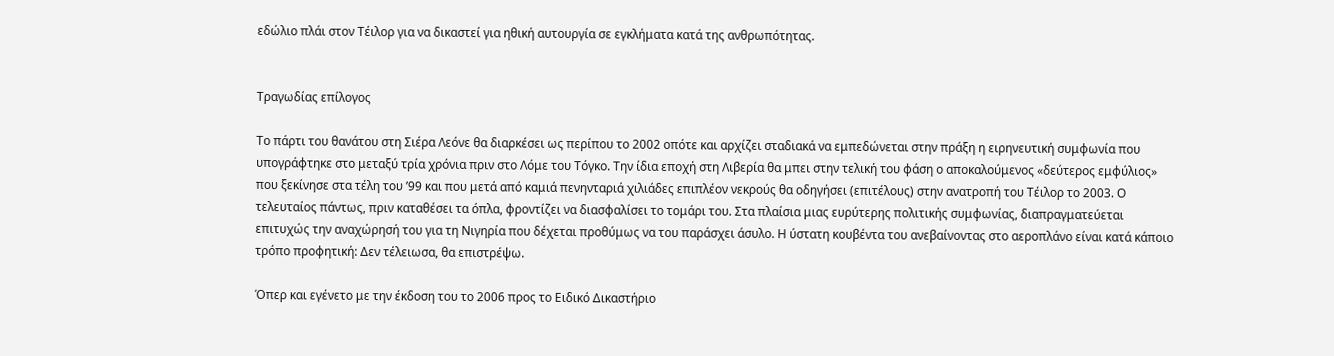εδώλιο πλάι στον Τέιλορ για να δικαστεί για ηθική αυτουργία σε εγκλήματα κατά της ανθρωπότητας.


Τραγωδίας επίλογος

Το πάρτι του θανάτου στη Σιέρα Λεόνε θα διαρκέσει ως περίπου το 2002 οπότε και αρχίζει σταδιακά να εμπεδώνεται στην πράξη η ειρηνευτική συμφωνία που υπογράφτηκε στο μεταξύ τρία χρόνια πριν στο Λόμε του Τόγκο. Την ίδια εποχή στη Λιβερία θα μπει στην τελική του φάση ο αποκαλούμενος «δεύτερος εμφύλιος» που ξεκίνησε στα τέλη του ’99 και που μετά από καμιά πενηνταριά χιλιάδες επιπλέον νεκρούς θα οδηγήσει (επιτέλους) στην ανατροπή του Τέιλορ το 2003. Ο τελευταίος πάντως, πριν καταθέσει τα όπλα, φροντίζει να διασφαλίσει το τομάρι του. Στα πλαίσια μιας ευρύτερης πολιτικής συμφωνίας, διαπραγματεύεται επιτυχώς την αναχώρησή του για τη Νιγηρία που δέχεται προθύμως να του παράσχει άσυλο. Η ύστατη κουβέντα του ανεβαίνοντας στο αεροπλάνο είναι κατά κάποιο τρόπο προφητική: Δεν τέλειωσα, θα επιστρέψω.

Όπερ και εγένετο με την έκδοση του το 2006 προς το Ειδικό Δικαστήριο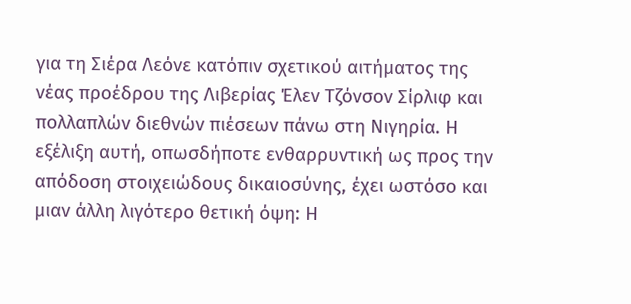για τη Σιέρα Λεόνε κατόπιν σχετικού αιτήματος της νέας προέδρου της Λιβερίας Έλεν Τζόνσον Σίρλιφ και πολλαπλών διεθνών πιέσεων πάνω στη Νιγηρία. Η εξέλιξη αυτή, οπωσδήποτε ενθαρρυντική ως προς την απόδοση στοιχειώδους δικαιοσύνης, έχει ωστόσο και μιαν άλλη λιγότερο θετική όψη: Η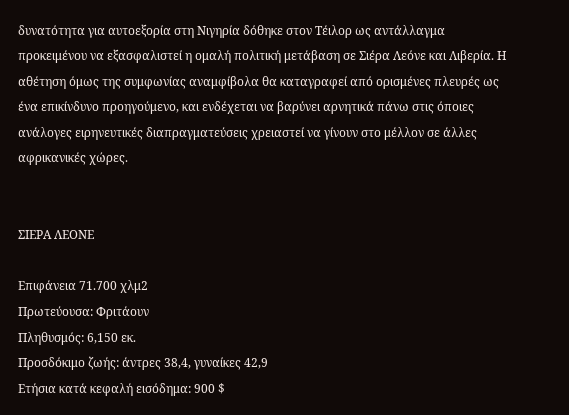δυνατότητα για αυτοεξορία στη Νιγηρία δόθηκε στον Τέιλορ ως αντάλλαγμα προκειμένου να εξασφαλιστεί η ομαλή πολιτική μετάβαση σε Σιέρα Λεόνε και Λιβερία. Η αθέτηση όμως της συμφωνίας αναμφίβολα θα καταγραφεί από ορισμένες πλευρές ως ένα επικίνδυνο προηγούμενο, και ενδέχεται να βαρύνει αρνητικά πάνω στις όποιες ανάλογες ειρηνευτικές διαπραγματεύσεις χρειαστεί να γίνουν στο μέλλον σε άλλες αφρικανικές χώρες.


ΣΙΕΡΑ ΛΕΟΝΕ

Επιφάνεια 71.700 χλμ2
Πρωτεύουσα: Φριτάουν
Πληθυσμός: 6,150 εκ.
Προσδόκιμο ζωής: άντρες 38,4, γυναίκες 42,9
Ετήσια κατά κεφαλή εισόδημα: 900 $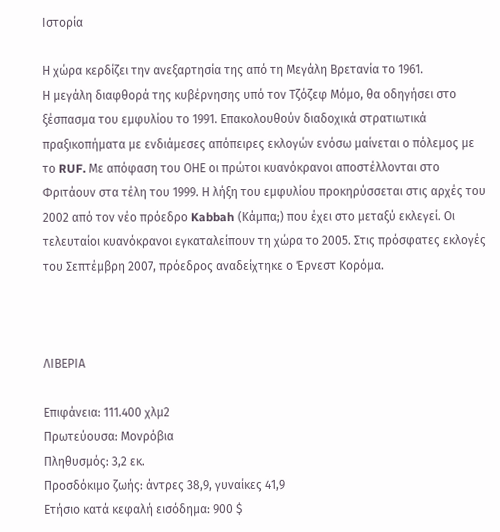Ιστορία

Η χώρα κερδίζει την ανεξαρτησία της από τη Μεγάλη Βρετανία το 1961.
Η μεγάλη διαφθορά της κυβέρνησης υπό τον Τζόζεφ Μόμο, θα οδηγήσει στο ξέσπασμα του εμφυλίου το 1991. Επακολουθούν διαδοχικά στρατιωτικά πραξικοπήματα με ενδιάμεσες απόπειρες εκλογών ενόσω μαίνεται ο πόλεμος με το RUF. Με απόφαση του ΟΗΕ οι πρώτοι κυανόκρανοι αποστέλλονται στο Φριτάουν στα τέλη του 1999. Η λήξη του εμφυλίου προκηρύσσεται στις αρχές του 2002 από τον νέο πρόεδρο Kabbah (Κάμπα;) που έχει στο μεταξύ εκλεγεί. Οι τελευταίοι κυανόκρανοι εγκαταλείπουν τη χώρα το 2005. Στις πρόσφατες εκλογές του Σεπτέμβρη 2007, πρόεδρος αναδείχτηκε ο Έρνεστ Κορόμα.



ΛΙΒΕΡΙΑ

Επιφάνεια: 111.400 χλμ2
Πρωτεύουσα: Μονρόβια
Πληθυσμός: 3,2 εκ.
Προσδόκιμο ζωής: άντρες 38,9, γυναίκες 41,9
Ετήσιο κατά κεφαλή εισόδημα: 900 $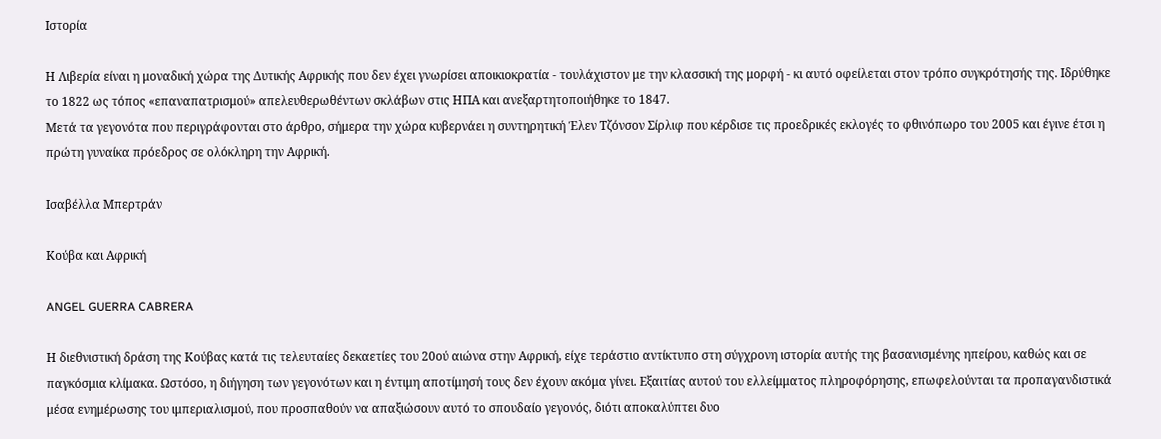Ιστορία

Η Λιβερία είναι η μοναδική χώρα της Δυτικής Αφρικής που δεν έχει γνωρίσει αποικιοκρατία - τουλάχιστον με την κλασσική της μορφή - κι αυτό οφείλεται στον τρόπο συγκρότησής της. Ιδρύθηκε το 1822 ως τόπος «επαναπατρισμού» απελευθερωθέντων σκλάβων στις ΗΠΑ και ανεξαρτητοποιήθηκε το 1847.
Μετά τα γεγονότα που περιγράφονται στο άρθρο, σήμερα την χώρα κυβερνάει η συντηρητική Έλεν Τζόνσον Σίρλιφ που κέρδισε τις προεδρικές εκλογές το φθινόπωρο του 2005 και έγινε έτσι η πρώτη γυναίκα πρόεδρος σε ολόκληρη την Αφρική.

Ισαβέλλα Μπερτράν

Κούβα και Αφρική

ANGEL GUERRA CABRERA

Η διεθνιστική δράση της Κούβας κατά τις τελευταίες δεκαετίες του 20ού αιώνα στην Αφρική, είχε τεράστιο αντίκτυπο στη σύγχρονη ιστορία αυτής της βασανισμένης ηπείρου, καθώς και σε παγκόσμια κλίμακα. Ωστόσο, η διήγηση των γεγονότων και η έντιμη αποτίμησή τους δεν έχουν ακόμα γίνει. Εξαιτίας αυτού του ελλείμματος πληροφόρησης, επωφελούνται τα προπαγανδιστικά μέσα ενημέρωσης του ιμπεριαλισμού, που προσπαθούν να απαξιώσουν αυτό το σπουδαίο γεγονός, διότι αποκαλύπτει δυο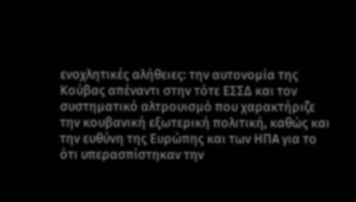ενοχλητικές αλήθειες: την αυτονομία της Κούβας απέναντι στην τότε ΕΣΣΔ και τον συστηματικό αλτρουισμό που χαρακτήριζε την κουβανική εξωτερική πολιτική, καθώς και την ευθύνη της Ευρώπης και των ΗΠΑ για το ότι υπερασπίστηκαν την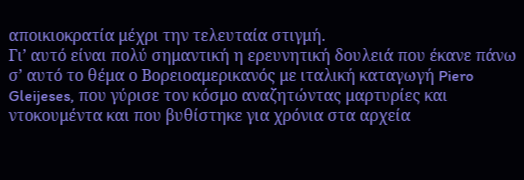αποικιοκρατία μέχρι την τελευταία στιγμή.
Γι’ αυτό είναι πολύ σημαντική η ερευνητική δουλειά που έκανε πάνω σ’ αυτό το θέμα ο Βορειοαμερικανός με ιταλική καταγωγή Piero Gleijeses, που γύρισε τον κόσμο αναζητώντας μαρτυρίες και ντοκουμέντα και που βυθίστηκε για χρόνια στα αρχεία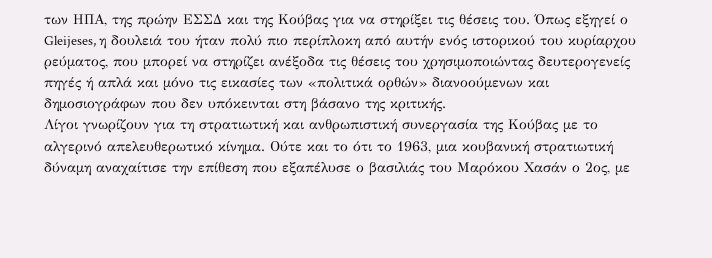των ΗΠΑ, της πρώην ΕΣΣΔ και της Κούβας για να στηρίξει τις θέσεις του. Όπως εξηγεί ο Gleijeses, η δουλειά του ήταν πολύ πιο περίπλοκη από αυτήν ενός ιστορικού του κυρίαρχου ρεύματος, που μπορεί να στηρίζει ανέξοδα τις θέσεις του χρησιμοποιώντας δευτερογενείς πηγές ή απλά και μόνο τις εικασίες των «πολιτικά ορθών» διανοούμενων και δημοσιογράφων που δεν υπόκεινται στη βάσανο της κριτικής.
Λίγοι γνωρίζουν για τη στρατιωτική και ανθρωπιστική συνεργασία της Κούβας με το αλγερινό απελευθερωτικό κίνημα. Ούτε και το ότι το 1963, μια κουβανική στρατιωτική δύναμη αναχαίτισε την επίθεση που εξαπέλυσε ο βασιλιάς του Μαρόκου Χασάν ο 2ος, με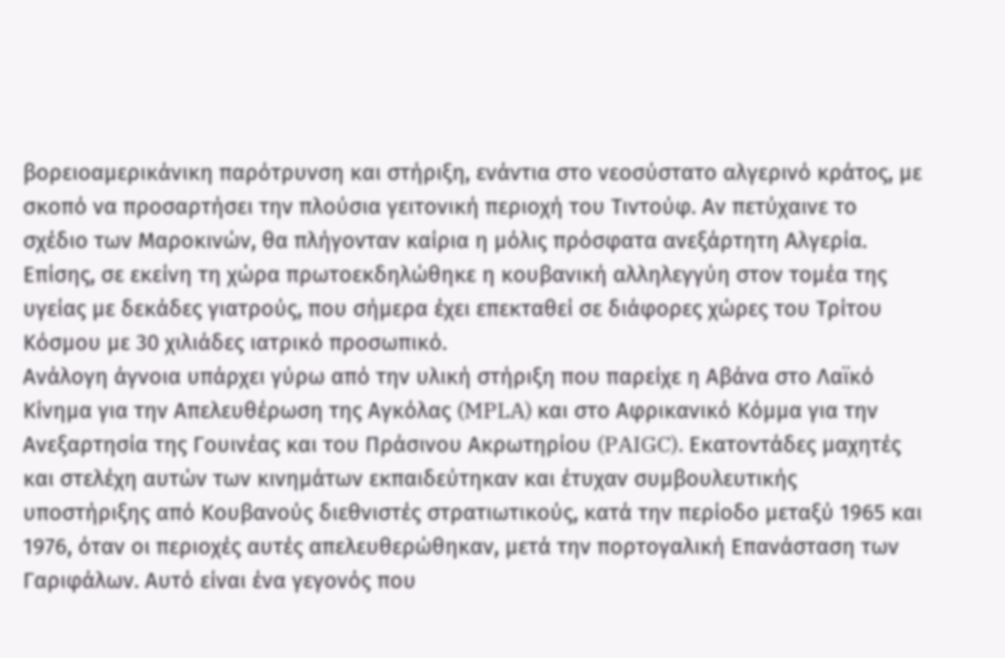βορειοαμερικάνικη παρότρυνση και στήριξη, ενάντια στο νεοσύστατο αλγερινό κράτος, με σκοπό να προσαρτήσει την πλούσια γειτονική περιοχή του Τιντούφ. Αν πετύχαινε το σχέδιο των Μαροκινών, θα πλήγονταν καίρια η μόλις πρόσφατα ανεξάρτητη Αλγερία. Επίσης, σε εκείνη τη χώρα πρωτοεκδηλώθηκε η κουβανική αλληλεγγύη στον τομέα της υγείας με δεκάδες γιατρούς, που σήμερα έχει επεκταθεί σε διάφορες χώρες του Τρίτου Κόσμου με 30 χιλιάδες ιατρικό προσωπικό.
Ανάλογη άγνοια υπάρχει γύρω από την υλική στήριξη που παρείχε η Αβάνα στο Λαϊκό Κίνημα για την Απελευθέρωση της Αγκόλας (MPLA) και στο Αφρικανικό Κόμμα για την Ανεξαρτησία της Γουινέας και του Πράσινου Ακρωτηρίου (PAIGC). Εκατοντάδες μαχητές και στελέχη αυτών των κινημάτων εκπαιδεύτηκαν και έτυχαν συμβουλευτικής υποστήριξης από Κουβανούς διεθνιστές στρατιωτικούς, κατά την περίοδο μεταξύ 1965 και 1976, όταν οι περιοχές αυτές απελευθερώθηκαν, μετά την πορτογαλική Επανάσταση των Γαριφάλων. Αυτό είναι ένα γεγονός που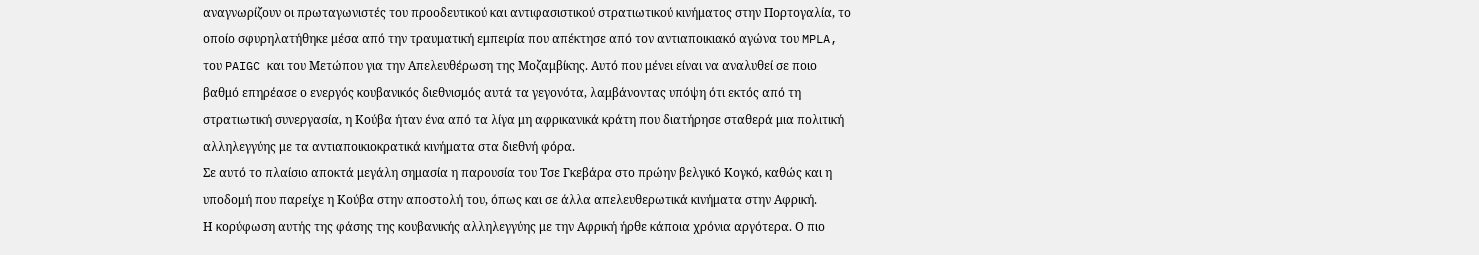αναγνωρίζουν οι πρωταγωνιστές του προοδευτικού και αντιφασιστικού στρατιωτικού κινήματος στην Πορτογαλία, το οποίο σφυρηλατήθηκε μέσα από την τραυματική εμπειρία που απέκτησε από τον αντιαποικιακό αγώνα του MPLA, του PAIGC και του Μετώπου για την Απελευθέρωση της Μοζαμβίκης. Αυτό που μένει είναι να αναλυθεί σε ποιο βαθμό επηρέασε ο ενεργός κουβανικός διεθνισμός αυτά τα γεγονότα, λαμβάνοντας υπόψη ότι εκτός από τη στρατιωτική συνεργασία, η Κούβα ήταν ένα από τα λίγα μη αφρικανικά κράτη που διατήρησε σταθερά μια πολιτική αλληλεγγύης με τα αντιαποικιοκρατικά κινήματα στα διεθνή φόρα.
Σε αυτό το πλαίσιο αποκτά μεγάλη σημασία η παρουσία του Τσε Γκεβάρα στο πρώην βελγικό Κογκό, καθώς και η υποδομή που παρείχε η Κούβα στην αποστολή του, όπως και σε άλλα απελευθερωτικά κινήματα στην Αφρική.
Η κορύφωση αυτής της φάσης της κουβανικής αλληλεγγύης με την Αφρική ήρθε κάποια χρόνια αργότερα. Ο πιο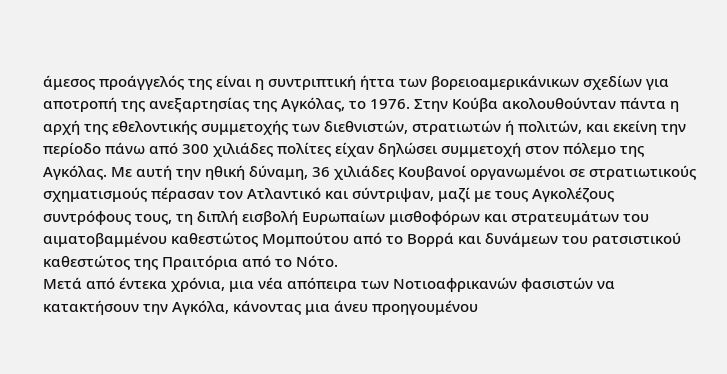άμεσος προάγγελός της είναι η συντριπτική ήττα των βορειοαμερικάνικων σχεδίων για αποτροπή της ανεξαρτησίας της Αγκόλας, το 1976. Στην Κούβα ακολουθούνταν πάντα η αρχή της εθελοντικής συμμετοχής των διεθνιστών, στρατιωτών ή πολιτών, και εκείνη την περίοδο πάνω από 300 χιλιάδες πολίτες είχαν δηλώσει συμμετοχή στον πόλεμο της Αγκόλας. Με αυτή την ηθική δύναμη, 36 χιλιάδες Κουβανοί οργανωμένοι σε στρατιωτικούς σχηματισμούς πέρασαν τον Ατλαντικό και σύντριψαν, μαζί με τους Αγκολέζους συντρόφους τους, τη διπλή εισβολή Ευρωπαίων μισθοφόρων και στρατευμάτων του αιματοβαμμένου καθεστώτος Μομπούτου από το Βορρά και δυνάμεων του ρατσιστικού καθεστώτος της Πραιτόρια από το Νότο.
Μετά από έντεκα χρόνια, μια νέα απόπειρα των Νοτιοαφρικανών φασιστών να κατακτήσουν την Αγκόλα, κάνοντας μια άνευ προηγουμένου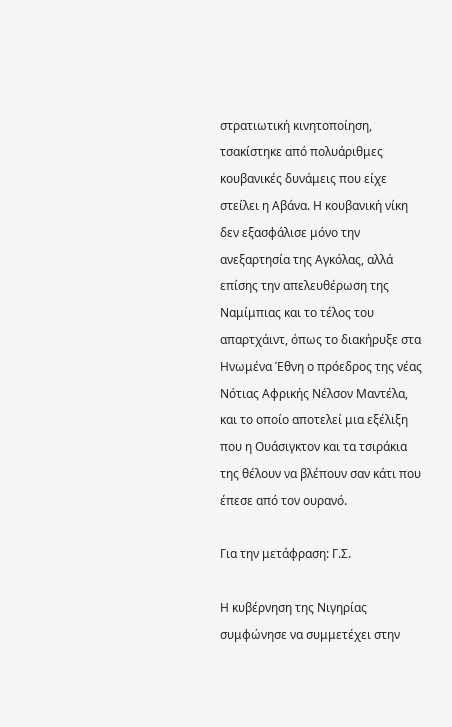στρατιωτική κινητοποίηση, τσακίστηκε από πολυάριθμες κουβανικές δυνάμεις που είχε στείλει η Αβάνα. Η κουβανική νίκη δεν εξασφάλισε μόνο την ανεξαρτησία της Αγκόλας, αλλά επίσης την απελευθέρωση της Ναμίμπιας και το τέλος του απαρτχάιντ, όπως το διακήρυξε στα Ηνωμένα Έθνη ο πρόεδρος της νέας Νότιας Αφρικής Νέλσον Μαντέλα, και το οποίο αποτελεί μια εξέλιξη που η Ουάσιγκτον και τα τσιράκια της θέλουν να βλέπουν σαν κάτι που έπεσε από τον ουρανό.

Για την μετάφραση: Γ.Σ.

Η κυβέρνηση της Νιγηρίας συμφώνησε να συμμετέχει στην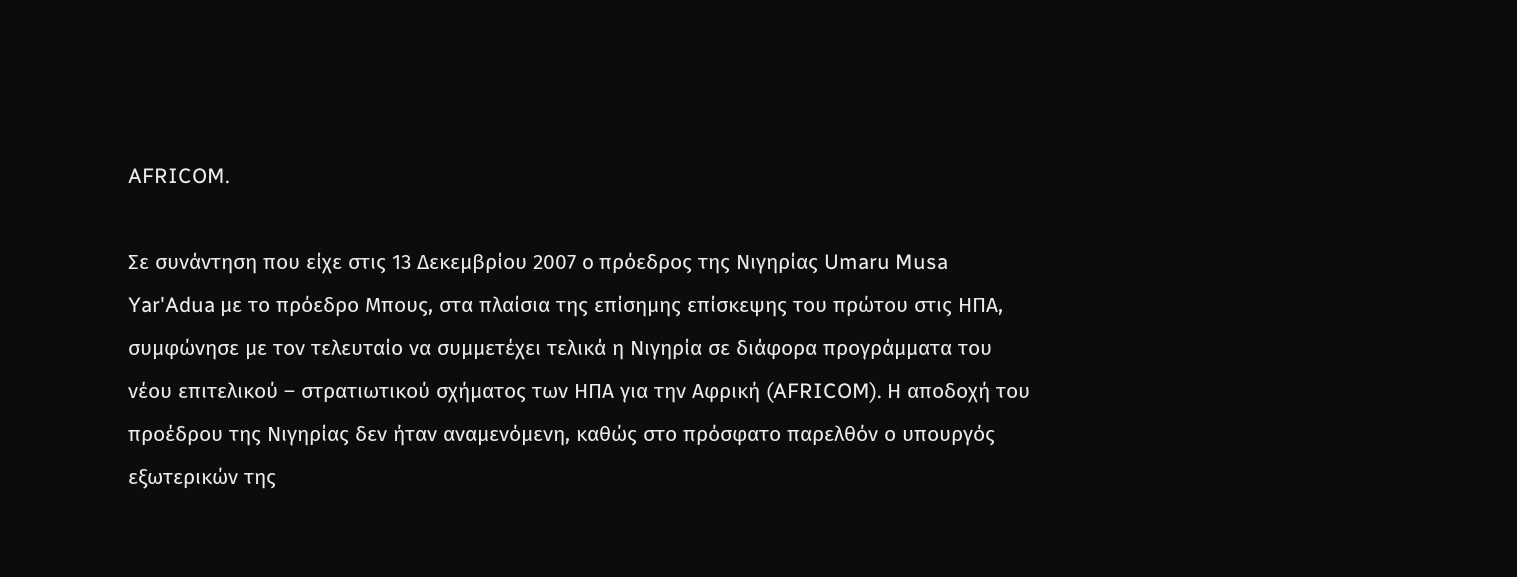AFRICOM.

Σε συνάντηση που είχε στις 13 Δεκεμβρίου 2007 o πρόεδρος της Νιγηρίας Umaru Musa Yar'Adua με το πρόεδρο Μπους, στα πλαίσια της επίσημης επίσκεψης του πρώτου στις ΗΠΑ, συμφώνησε με τον τελευταίο να συμμετέχει τελικά η Νιγηρία σε διάφορα προγράμματα του νέου επιτελικού – στρατιωτικού σχήματος των ΗΠΑ για την Αφρική (AFRICOM). Η αποδοχή του προέδρου της Νιγηρίας δεν ήταν αναμενόμενη, καθώς στο πρόσφατο παρελθόν ο υπουργός εξωτερικών της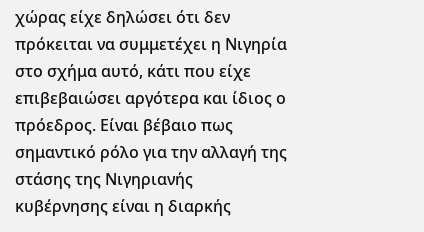χώρας είχε δηλώσει ότι δεν πρόκειται να συμμετέχει η Νιγηρία στο σχήμα αυτό, κάτι που είχε επιβεβαιώσει αργότερα και ίδιος ο πρόεδρος. Είναι βέβαιο πως σημαντικό ρόλο για την αλλαγή της στάσης της Νιγηριανής κυβέρνησης είναι η διαρκής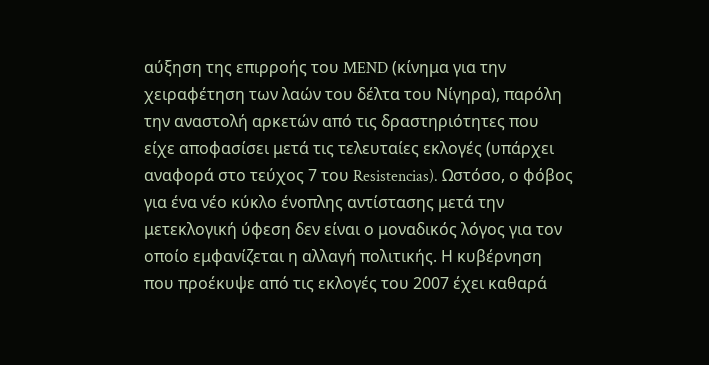αύξηση της επιρροής του MEND (κίνημα για την χειραφέτηση των λαών του δέλτα του Νίγηρα), παρόλη την αναστολή αρκετών από τις δραστηριότητες που είχε αποφασίσει μετά τις τελευταίες εκλογές (υπάρχει αναφορά στο τεύχος 7 του Resistencias). Ωστόσο, ο φόβος για ένα νέο κύκλο ένοπλης αντίστασης μετά την μετεκλογική ύφεση δεν είναι ο μοναδικός λόγος για τον οποίο εμφανίζεται η αλλαγή πολιτικής. Η κυβέρνηση που προέκυψε από τις εκλογές του 2007 έχει καθαρά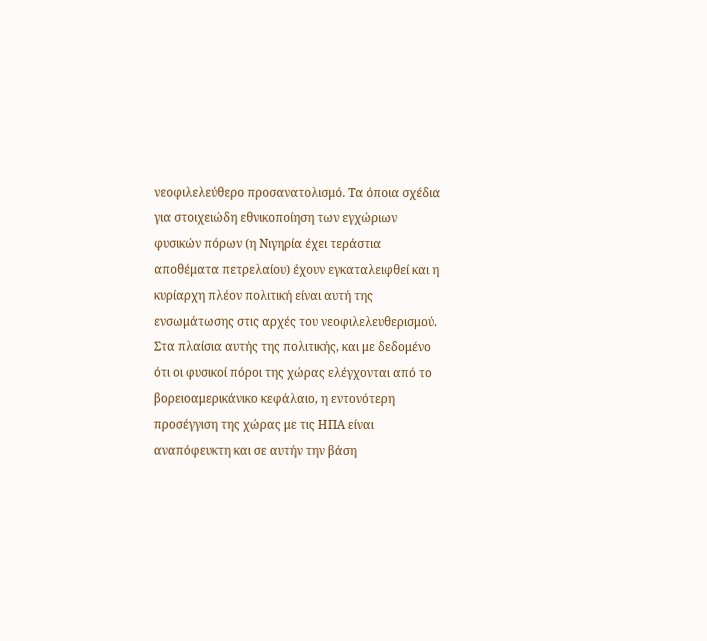νεοφιλελεύθερο προσανατολισμό. Τα όποια σχέδια για στοιχειώδη εθνικοποίηση των εγχώριων φυσικών πόρων (η Νιγηρία έχει τεράστια αποθέματα πετρελαίου) έχουν εγκαταλειφθεί και η κυρίαρχη πλέον πολιτική είναι αυτή της ενσωμάτωσης στις αρχές του νεοφιλελευθερισμού. Στα πλαίσια αυτής της πολιτικής, και με δεδομένο ότι οι φυσικοί πόροι της χώρας ελέγχονται από το βορειοαμερικάνικο κεφάλαιο, η εντονότερη προσέγγιση της χώρας με τις ΗΠΑ είναι αναπόφευκτη και σε αυτήν την βάση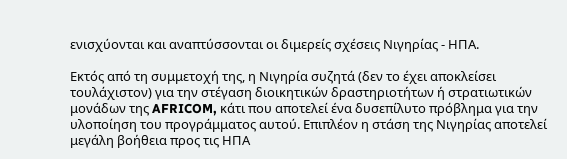ενισχύονται και αναπτύσσονται οι διμερείς σχέσεις Νιγηρίας - ΗΠΑ.

Εκτός από τη συμμετοχή της, η Νιγηρία συζητά (δεν το έχει αποκλείσει τουλάχιστον) για την στέγαση διοικητικών δραστηριοτήτων ή στρατιωτικών μονάδων της AFRICOM, κάτι που αποτελεί ένα δυσεπίλυτο πρόβλημα για την υλοποίηση του προγράμματος αυτού. Επιπλέον η στάση της Νιγηρίας αποτελεί μεγάλη βοήθεια προς τις ΗΠΑ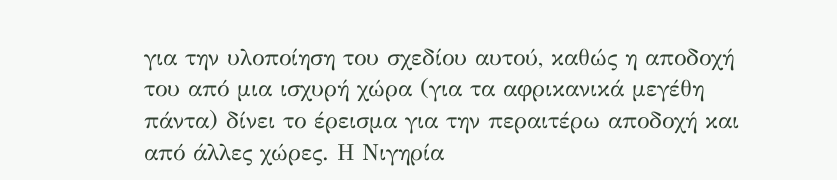για την υλοποίηση του σχεδίου αυτού, καθώς η αποδοχή του από μια ισχυρή χώρα (για τα αφρικανικά μεγέθη πάντα) δίνει το έρεισμα για την περαιτέρω αποδοχή και από άλλες χώρες. Η Νιγηρία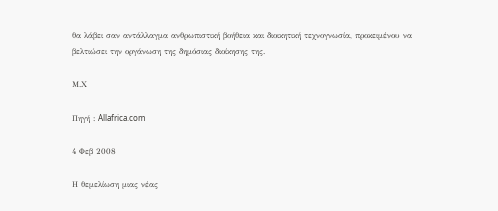θα λάβει σαν αντάλλαγμα ανθρωπιστική βοήθεια και διοικητική τεχνογνωσία, προκειμένου να βελτιώσει την οργάνωση της δημόσιας διοίκησης της.

Μ.Χ

Πηγή : Allafrica.com

4 Φεβ 2008

Η θεμελίωση μιας νέας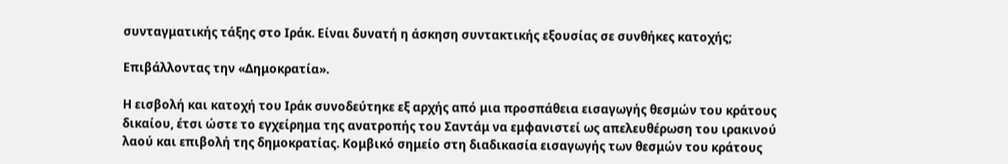συνταγματικής τάξης στο Ιράκ. Είναι δυνατή η άσκηση συντακτικής εξουσίας σε συνθήκες κατοχής;

Επιβάλλοντας την «Δημοκρατία».

Η εισβολή και κατοχή του Ιράκ συνοδεύτηκε εξ αρχής από μια προσπάθεια εισαγωγής θεσμών του κράτους δικαίου, έτσι ώστε το εγχείρημα της ανατροπής του Σαντάμ να εμφανιστεί ως απελευθέρωση του ιρακινού λαού και επιβολή της δημοκρατίας. Κομβικό σημείο στη διαδικασία εισαγωγής των θεσμών του κράτους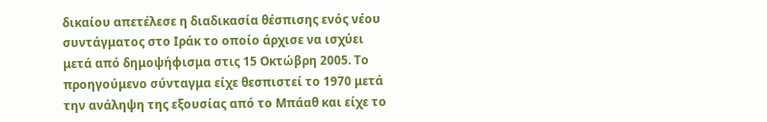δικαίου απετέλεσε η διαδικασία θέσπισης ενός νέου συντάγματος στο Ιράκ το οποίο άρχισε να ισχύει μετά από δημοψήφισμα στις 15 Οκτώβρη 2005. Το προηγούμενο σύνταγμα είχε θεσπιστεί το 1970 μετά την ανάληψη της εξουσίας από το Μπάαθ και είχε το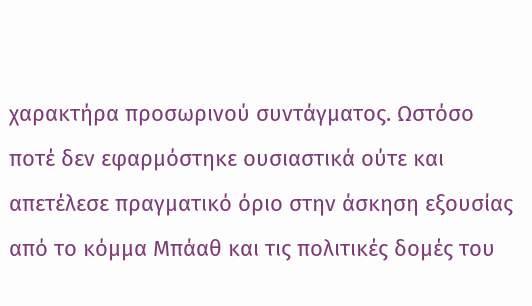χαρακτήρα προσωρινού συντάγματος. Ωστόσο ποτέ δεν εφαρμόστηκε ουσιαστικά ούτε και απετέλεσε πραγματικό όριο στην άσκηση εξουσίας από το κόμμα Μπάαθ και τις πολιτικές δομές του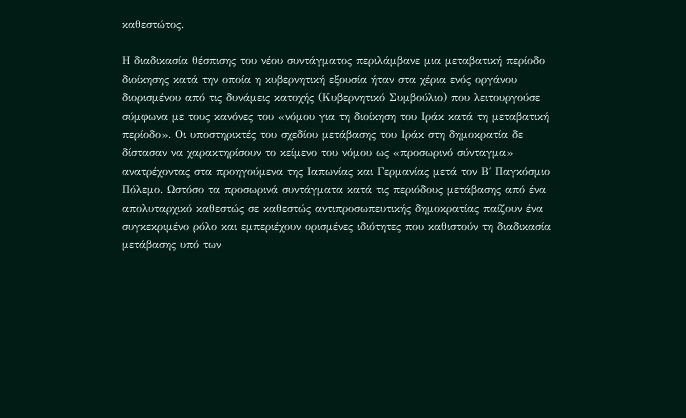καθεστώτος.

Η διαδικασία θέσπισης του νέου συντάγματος περιλάμβανε μια μεταβατική περίοδο διοίκησης κατά την οποία η κυβερνητική εξουσία ήταν στα χέρια ενός οργάνου διορισμένου από τις δυνάμεις κατοχής (Κυβερνητικό Συμβούλιο) που λειτουργούσε σύμφωνα με τους κανόνες του «νόμου για τη διοίκηση του Ιράκ κατά τη μεταβατική περίοδο». Οι υποστηρικτές του σχεδίου μετάβασης του Ιράκ στη δημοκρατία δε δίστασαν να χαρακτηρίσουν το κείμενο του νόμου ως «προσωρινό σύνταγμα» ανατρέχοντας στα προηγούμενα της Ιαπωνίας και Γερμανίας μετά τον Β΄ Παγκόσμιο Πόλεμο. Ωστόσο τα προσωρινά συντάγματα κατά τις περιόδους μετάβασης από ένα απολυταρχικό καθεστώς σε καθεστώς αντιπροσωπευτικής δημοκρατίας παίζουν ένα συγκεκριμένο ρόλο και εμπεριέχουν ορισμένες ιδιότητες που καθιστούν τη διαδικασία μετάβασης υπό των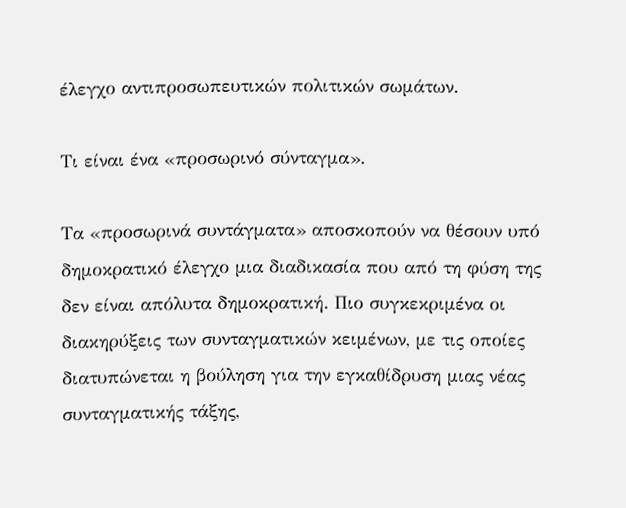έλεγχο αντιπροσωπευτικών πολιτικών σωμάτων.

Τι είναι ένα «προσωρινό σύνταγμα».

Τα «προσωρινά συντάγματα» αποσκοπούν να θέσουν υπό δημοκρατικό έλεγχο μια διαδικασία που από τη φύση της δεν είναι απόλυτα δημοκρατική. Πιο συγκεκριμένα οι διακηρύξεις των συνταγματικών κειμένων, με τις οποίες διατυπώνεται η βούληση για την εγκαθίδρυση μιας νέας συνταγματικής τάξης,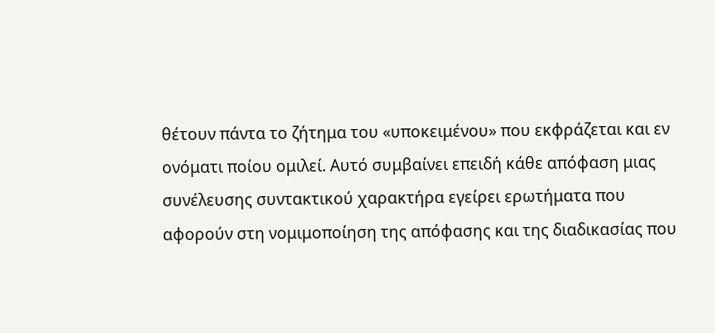θέτουν πάντα το ζήτημα του «υποκειμένου» που εκφράζεται και εν ονόματι ποίου ομιλεί. Αυτό συμβαίνει επειδή κάθε απόφαση μιας συνέλευσης συντακτικού χαρακτήρα εγείρει ερωτήματα που αφορούν στη νομιμοποίηση της απόφασης και της διαδικασίας που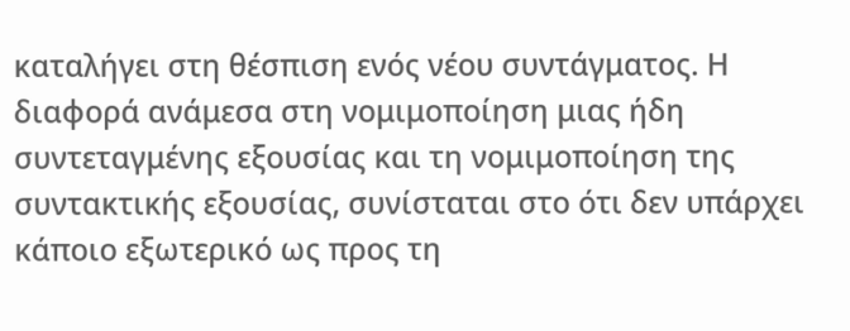καταλήγει στη θέσπιση ενός νέου συντάγματος. Η διαφορά ανάμεσα στη νομιμοποίηση μιας ήδη συντεταγμένης εξουσίας και τη νομιμοποίηση της συντακτικής εξουσίας, συνίσταται στο ότι δεν υπάρχει κάποιο εξωτερικό ως προς τη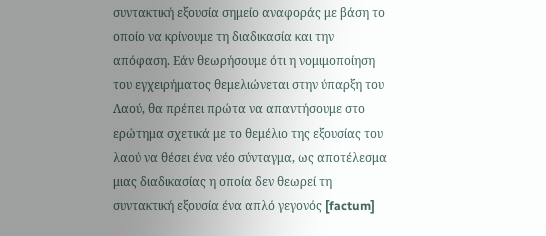συντακτική εξουσία σημείο αναφοράς με βάση το οποίο να κρίνουμε τη διαδικασία και την απόφαση. Εάν θεωρήσουμε ότι η νομιμοποίηση του εγχειρήματος θεμελιώνεται στην ύπαρξη του Λαού, θα πρέπει πρώτα να απαντήσουμε στο ερώτημα σχετικά με το θεμέλιο της εξουσίας του λαού να θέσει ένα νέο σύνταγμα, ως αποτέλεσμα μιας διαδικασίας η οποία δεν θεωρεί τη συντακτική εξουσία ένα απλό γεγονός [factum]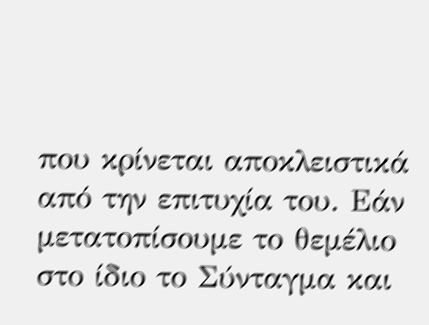που κρίνεται αποκλειστικά από την επιτυχία του. Εάν μετατοπίσουμε το θεμέλιο στο ίδιο το Σύνταγμα και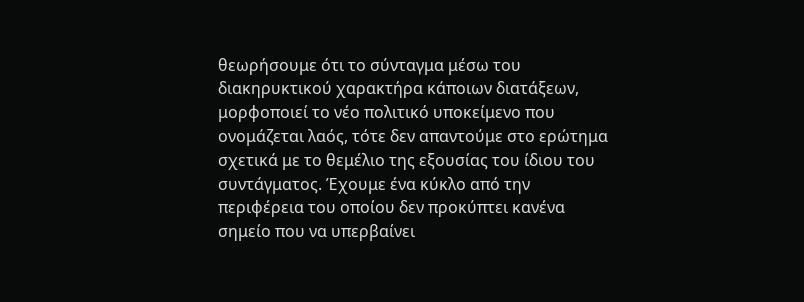θεωρήσουμε ότι το σύνταγμα μέσω του διακηρυκτικού χαρακτήρα κάποιων διατάξεων, μορφοποιεί το νέο πολιτικό υποκείμενο που ονομάζεται λαός, τότε δεν απαντούμε στο ερώτημα σχετικά με το θεμέλιο της εξουσίας του ίδιου του συντάγματος. Έχουμε ένα κύκλο από την περιφέρεια του οποίου δεν προκύπτει κανένα σημείο που να υπερβαίνει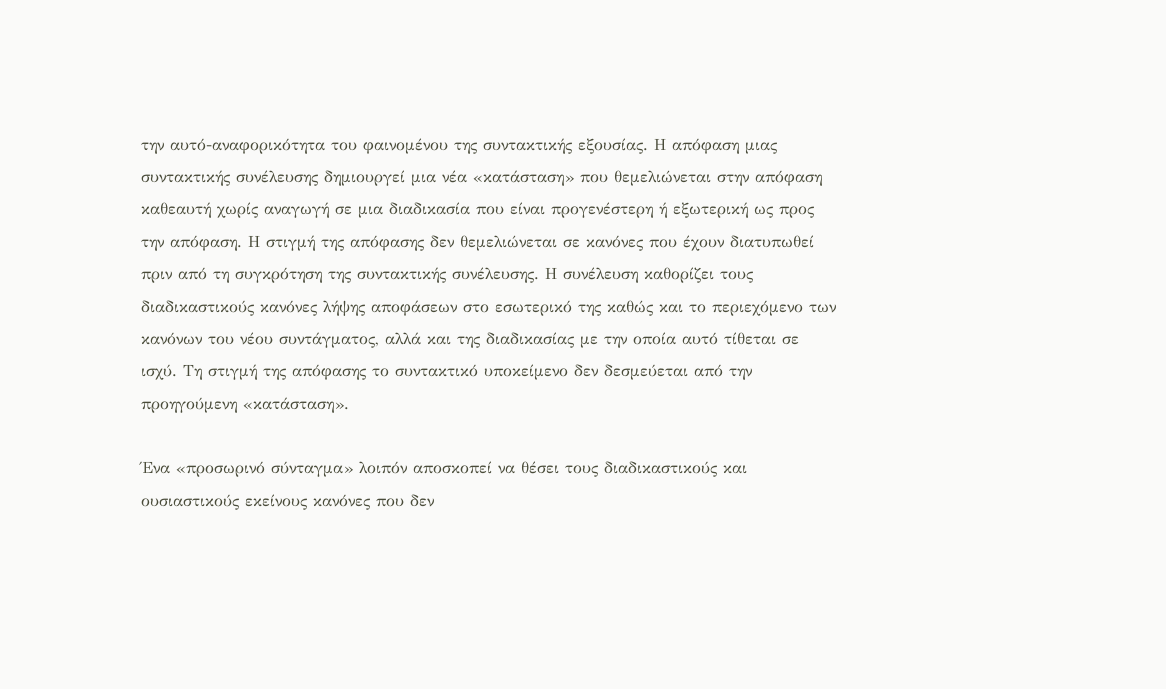την αυτό-αναφορικότητα του φαινομένου της συντακτικής εξουσίας. Η απόφαση μιας συντακτικής συνέλευσης δημιουργεί μια νέα «κατάσταση» που θεμελιώνεται στην απόφαση καθεαυτή χωρίς αναγωγή σε μια διαδικασία που είναι προγενέστερη ή εξωτερική ως προς την απόφαση. Η στιγμή της απόφασης δεν θεμελιώνεται σε κανόνες που έχουν διατυπωθεί πριν από τη συγκρότηση της συντακτικής συνέλευσης. Η συνέλευση καθορίζει τους διαδικαστικούς κανόνες λήψης αποφάσεων στο εσωτερικό της καθώς και το περιεχόμενο των κανόνων του νέου συντάγματος, αλλά και της διαδικασίας με την οποία αυτό τίθεται σε ισχύ. Τη στιγμή της απόφασης το συντακτικό υποκείμενο δεν δεσμεύεται από την προηγούμενη «κατάσταση».

Ένα «προσωρινό σύνταγμα» λοιπόν αποσκοπεί να θέσει τους διαδικαστικούς και ουσιαστικούς εκείνους κανόνες που δεν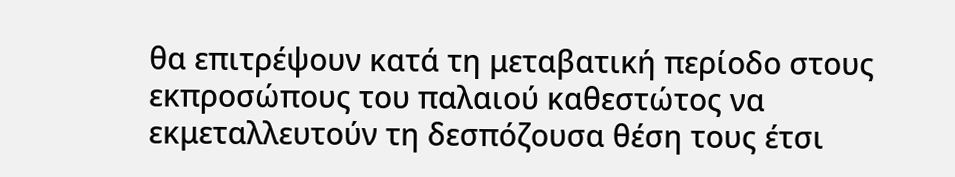θα επιτρέψουν κατά τη μεταβατική περίοδο στους εκπροσώπους του παλαιού καθεστώτος να εκμεταλλευτούν τη δεσπόζουσα θέση τους έτσι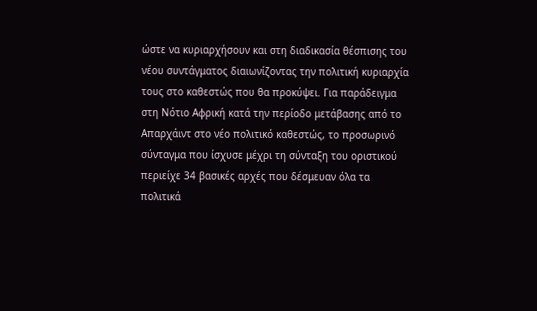ώστε να κυριαρχήσουν και στη διαδικασία θέσπισης του νέου συντάγματος διαιωνίζοντας την πολιτική κυριαρχία τους στο καθεστώς που θα προκύψει. Για παράδειγμα στη Νότιο Αφρική κατά την περίοδο μετάβασης από το Απαρχάιντ στο νέο πολιτικό καθεστώς, το προσωρινό σύνταγμα που ίσχυσε μέχρι τη σύνταξη του οριστικού περιείχε 34 βασικές αρχές που δέσμευαν όλα τα πολιτικά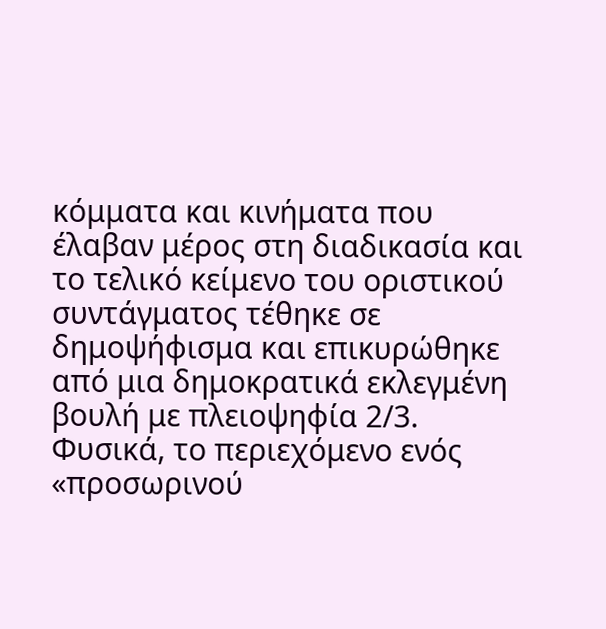κόμματα και κινήματα που έλαβαν μέρος στη διαδικασία και το τελικό κείμενο του οριστικού συντάγματος τέθηκε σε δημοψήφισμα και επικυρώθηκε από μια δημοκρατικά εκλεγμένη βουλή με πλειοψηφία 2/3. Φυσικά, το περιεχόμενο ενός «προσωρινού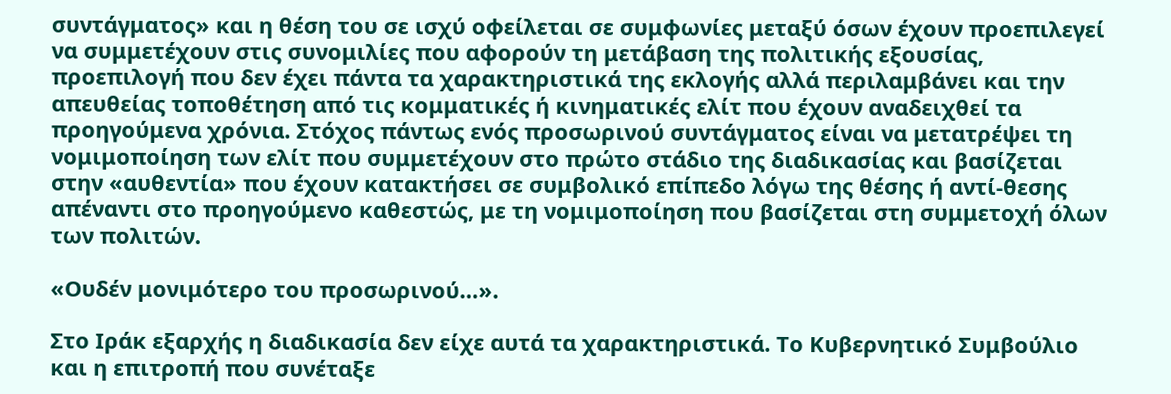συντάγματος» και η θέση του σε ισχύ οφείλεται σε συμφωνίες μεταξύ όσων έχουν προεπιλεγεί να συμμετέχουν στις συνομιλίες που αφορούν τη μετάβαση της πολιτικής εξουσίας, προεπιλογή που δεν έχει πάντα τα χαρακτηριστικά της εκλογής αλλά περιλαμβάνει και την απευθείας τοποθέτηση από τις κομματικές ή κινηματικές ελίτ που έχουν αναδειχθεί τα προηγούμενα χρόνια. Στόχος πάντως ενός προσωρινού συντάγματος είναι να μετατρέψει τη νομιμοποίηση των ελίτ που συμμετέχουν στο πρώτο στάδιο της διαδικασίας και βασίζεται στην «αυθεντία» που έχουν κατακτήσει σε συμβολικό επίπεδο λόγω της θέσης ή αντί-θεσης απέναντι στο προηγούμενο καθεστώς, με τη νομιμοποίηση που βασίζεται στη συμμετοχή όλων των πολιτών.

«Ουδέν μονιμότερο του προσωρινού…».

Στο Ιράκ εξαρχής η διαδικασία δεν είχε αυτά τα χαρακτηριστικά. Το Κυβερνητικό Συμβούλιο και η επιτροπή που συνέταξε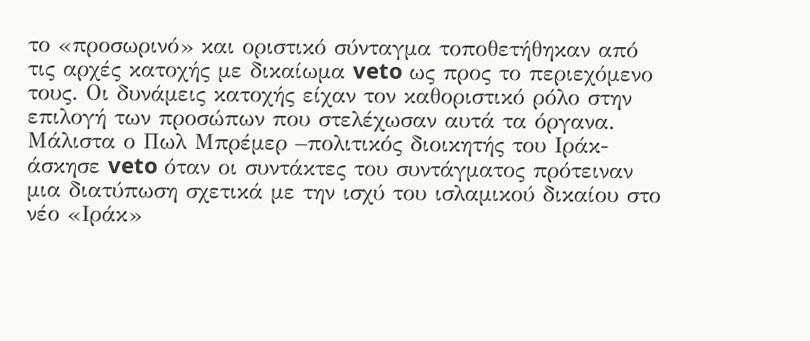το «προσωρινό» και οριστικό σύνταγμα τοποθετήθηκαν από τις αρχές κατοχής με δικαίωμα veto ως προς το περιεχόμενο τους. Οι δυνάμεις κατοχής είχαν τον καθοριστικό ρόλο στην επιλογή των προσώπων που στελέχωσαν αυτά τα όργανα. Μάλιστα ο Πωλ Μπρέμερ –πολιτικός διοικητής του Ιράκ- άσκησε veto όταν οι συντάκτες του συντάγματος πρότειναν μια διατύπωση σχετικά με την ισχύ του ισλαμικού δικαίου στο νέο «Ιράκ»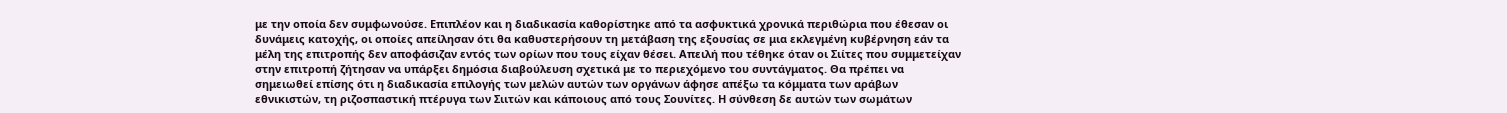με την οποία δεν συμφωνούσε. Επιπλέον και η διαδικασία καθορίστηκε από τα ασφυκτικά χρονικά περιθώρια που έθεσαν οι δυνάμεις κατοχής, οι οποίες απείλησαν ότι θα καθυστερήσουν τη μετάβαση της εξουσίας σε μια εκλεγμένη κυβέρνηση εάν τα μέλη της επιτροπής δεν αποφάσιζαν εντός των ορίων που τους είχαν θέσει. Απειλή που τέθηκε όταν οι Σιίτες που συμμετείχαν στην επιτροπή ζήτησαν να υπάρξει δημόσια διαβούλευση σχετικά με το περιεχόμενο του συντάγματος. Θα πρέπει να σημειωθεί επίσης ότι η διαδικασία επιλογής των μελών αυτών των οργάνων άφησε απέξω τα κόμματα των αράβων εθνικιστών, τη ριζοσπαστική πτέρυγα των Σιιτών και κάποιους από τους Σουνίτες. Η σύνθεση δε αυτών των σωμάτων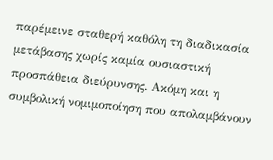παρέμεινε σταθερή καθόλη τη διαδικασία μετάβασης χωρίς καμία ουσιαστική προσπάθεια διεύρυνσης. Ακόμη και η συμβολική νομιμοποίηση που απολαμβάνουν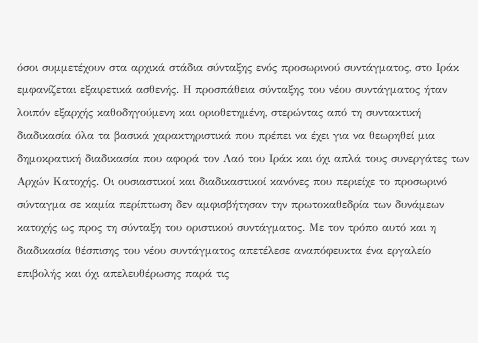όσοι συμμετέχουν στα αρχικά στάδια σύνταξης ενός προσωρινού συντάγματος, στο Ιράκ εμφανίζεται εξαιρετικά ασθενής. Η προσπάθεια σύνταξης του νέου συντάγματος ήταν λοιπόν εξαρχής καθοδηγούμενη και οριοθετημένη, στερώντας από τη συντακτική διαδικασία όλα τα βασικά χαρακτηριστικά που πρέπει να έχει για να θεωρηθεί μια δημοκρατική διαδικασία που αφορά τον Λαό του Ιράκ και όχι απλά τους συνεργάτες των Αρχών Κατοχής. Οι ουσιαστικοί και διαδικαστικοί κανόνες που περιείχε το προσωρινό σύνταγμα σε καμία περίπτωση δεν αμφισβήτησαν την πρωτοκαθεδρία των δυνάμεων κατοχής ως προς τη σύνταξη του οριστικού συντάγματος. Με τον τρόπο αυτό και η διαδικασία θέσπισης του νέου συντάγματος απετέλεσε αναπόφευκτα ένα εργαλείο επιβολής και όχι απελευθέρωσης παρά τις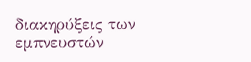διακηρύξεις των εμπνευστών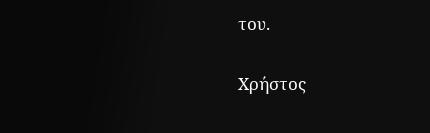του.

Χρήστος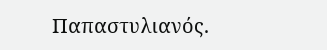Παπαστυλιανός.